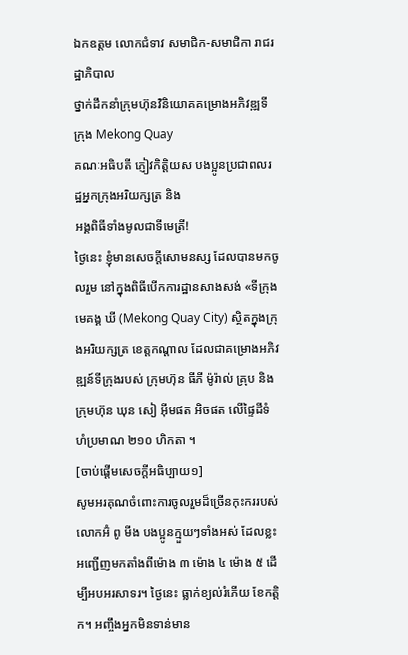ឯកឧត្តម លោកជំទាវ សមាជិក-សមាជិកា រាជរដ្ឋាភិបាល
ថ្នាក់ដឹកនាំក្រុមហ៊ុនវិនិយោគគម្រោងអភិវឌ្ឍទីក្រុង Mekong Quay
គណៈអធិបតី ភ្ញៀវកិត្តិយស បងប្អូនប្រជាពលរដ្ឋអ្នកក្រុងអរិយក្សត្រ និង
អង្គពិធីទាំងមូលជាទីមេត្រី!
ថ្ងៃនេះ ខ្ញុំមានសេចក្តីសោមនស្ស ដែលបានមកចូលរួម នៅក្នុងពិធីបើកការដ្ឋានសាងសង់ «ទីក្រុងមេគង្គ ឃី (Mekong Quay City) ស្ថិតក្នុងក្រុងអរិយក្សត្រ ខេត្តកណ្តាល ដែលជាគម្រោងអភិវឌ្ឍន៍ទីក្រុងរបស់ ក្រុមហ៊ុន ធីភី ម៉ូរ៉ាល់ គ្រុប និង ក្រុមហ៊ុន ឃុន សៀ អ៊ីមផត អិចផត លើផ្ទៃដីទំហំប្រមាណ ២១០ ហិកតា ។
[ចាប់ផ្តើមសេចក្តីអធិប្បាយ១]
សូមអរគុណចំពោះការចូលរួមដ៏ច្រើនកុះកររបស់លោកអ៊ំ ពូ មីង បងប្អូនក្មួយៗទាំងអស់ ដែលខ្លះអញ្ជើញមកតាំងពីម៉ោង ៣ ម៉ោង ៤ ម៉ោង ៥ ដើម្បីអបអរសាទរ។ ថ្ងៃនេះ ធ្លាក់ខ្យល់រំភើយ ខែកត្តិក។ អញ្ចឹងអ្នកមិនទាន់មាន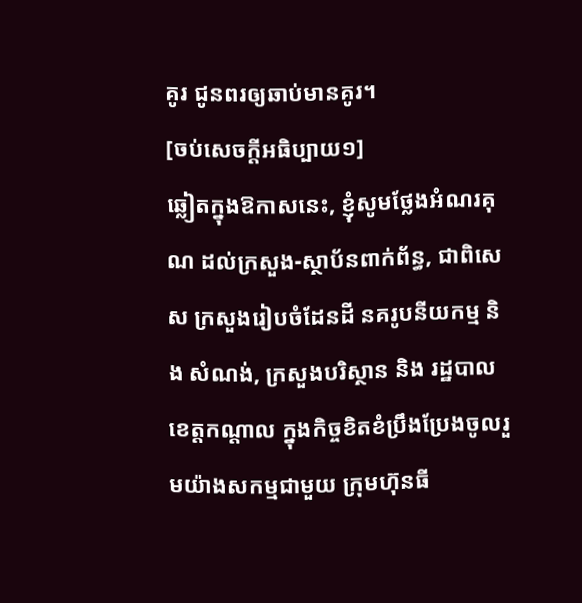គូរ ជូនពរឲ្យឆាប់មានគូរ។
[ចប់សេចក្តីអធិប្បាយ១]
ឆ្លៀតក្នុងឱកាសនេះ, ខ្ញុំសូមថ្លែងអំណរគុណ ដល់ក្រសួង-ស្ថាប័នពាក់ព័ន្ធ, ជាពិសេស ក្រសួងរៀបចំដែនដី នគរូបនីយកម្ម និង សំណង់, ក្រសួងបរិស្ថាន និង រដ្ឋបាលខេត្តកណ្តាល ក្នុងកិច្ចខិតខំប្រឹងប្រែងចូលរួមយ៉ាងសកម្មជាមួយ ក្រុមហ៊ុនធី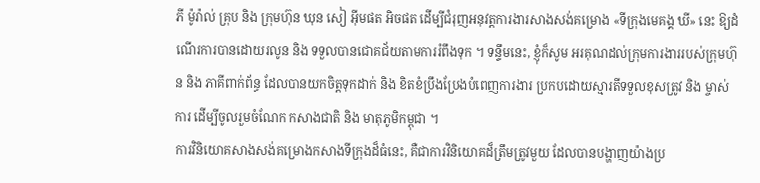ភី ម៉ូរ៉ាល់ គ្រុប និង ក្រុមហ៊ុន ឃុន សៀ អ៊ីមផត អិចផត ដើម្បីជំរុញអនុវត្តការងារសាងសង់គម្រោង «ទីក្រុងមេគង្គ ឃី» នេះ ឱ្យដំណើរការបានដោយរលូន និង ទទួលបានជោគជ័យតាមការរំពឹងទុក ។ ទន្ទឹមនេះ, ខ្ញុំក៏សូម អរគុណដល់ក្រុមការងាររបស់ក្រុមហ៊ុន និង ភាគីពាក់ព័ន្ធ ដែលបានយកចិត្តទុកដាក់ និង ខិតខំប្រឹងប្រែងបំពេញការងារ ប្រកបដោយស្មារតីទទួលខុសត្រូវ និង ម្ចាស់ការ ដើម្បីចូលរួមចំណែក កសាងជាតិ និង មាតុភូមិកម្ពុជា ។
ការវិនិយោគសាងសង់គម្រោងកសាងទីក្រុងដ៏ធំនេះ, គឺជាការវិនិយោគដ៏ត្រឹមត្រូវមួយ ដែលបានបង្ហាញយ៉ាងប្រ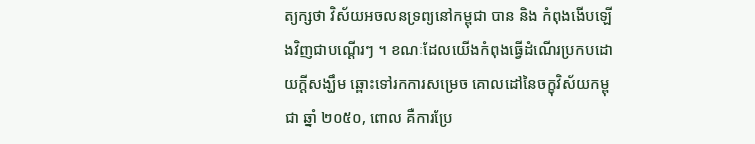ត្យក្សថា វិស័យអចលនទ្រព្យនៅកម្ពុជា បាន និង កំពុងងើបឡើងវិញជាបណ្តើរៗ ។ ខណៈដែលយើងកំពុងធ្វើដំណើរប្រកបដោយក្តីសង្ឃឹម ឆ្ពោះទៅរកការសម្រេច គោលដៅនៃចក្ខុវិស័យកម្ពុជា ឆ្នាំ ២០៥០, ពោល គឺការប្រែ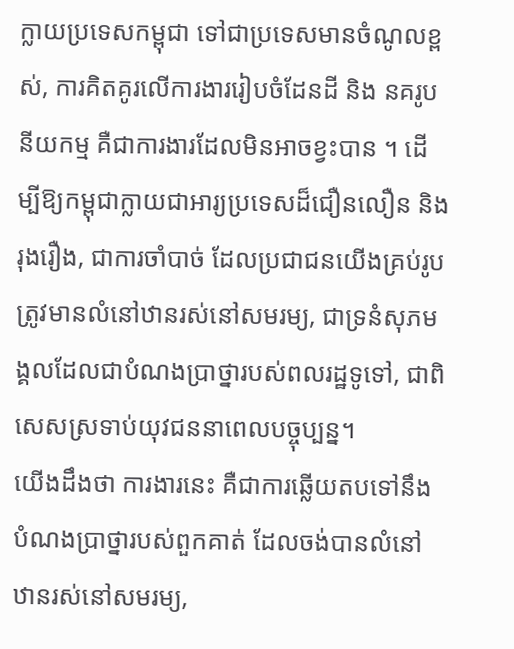ក្លាយប្រទេសកម្ពុជា ទៅជាប្រទេសមានចំណូលខ្ពស់, ការគិតគូរលើការងាររៀបចំដែនដី និង នគរូបនីយកម្ម គឺជាការងារដែលមិនអាចខ្វះបាន ។ ដើម្បីឱ្យកម្ពុជាក្លាយជាអារ្យប្រទេសដ៏ជឿនលឿន និង រុងរឿង, ជាការចាំបាច់ ដែលប្រជាជនយើងគ្រប់រូប ត្រូវមានលំនៅឋានរស់នៅសមរម្យ, ជាទ្រនំសុភមង្គលដែលជាបំណងប្រាថ្នារបស់ពលរដ្ឋទូទៅ, ជាពិសេសស្រទាប់យុវជននាពេលបច្ចុប្បន្ន។
យើងដឹងថា ការងារនេះ គឺជាការឆ្លើយតបទៅនឹងបំណងប្រាថ្នារបស់ពួកគាត់ ដែលចង់បានលំនៅឋានរស់នៅសមរម្យ,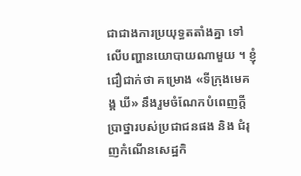ជាជាងការប្រយុទ្ធតតាំងគ្នា ទៅលើបញ្ហានយោបាយណាមួយ ។ ខ្ញុំជឿជាក់ថា គម្រោង «ទីក្រុងមេគង្គ ឃី» នឹងរួមចំណែកបំពេញក្តីប្រាថ្នារបស់ប្រជាជនផង និង ជំរុញកំណើនសេដ្ឋកិ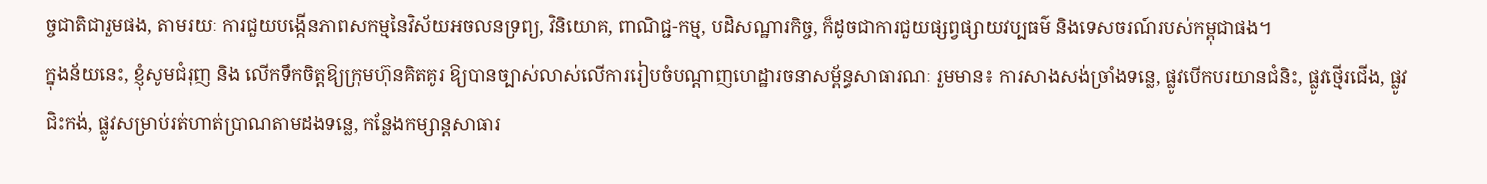ច្ចជាតិជារួមផង, តាមរយៈ ការជួយបង្កើនភាពសកម្មនៃវិស័យអចលនទ្រព្យ, វិនិយោគ, ពាណិជ្ជ-កម្ម, បដិសណ្ឋារកិច្ច, ក៏ដូចជាការជួយផ្សព្វផ្សាយវប្បធម៌ និងទេសចរណ៍របស់កម្ពុជាផង។
ក្នុងន័យនេះ, ខ្ញុំសូមជំរុញ និង លើកទឹកចិត្តឱ្យក្រុមហ៊ុនគិតគូរ ឱ្យបានច្បាស់លាស់លើការរៀបចំបណ្ដាញហេដ្ឋារចនាសម្ព័ន្ធសាធារណៈ រួមមាន៖ ការសាងសង់ច្រាំងទន្លេ, ផ្លូវបើកបរយានជំនិះ, ផ្លូវថ្មើរជើង, ផ្លូវជិះកង់, ផ្លូវសម្រាប់រត់ហាត់ប្រាណតាមដងទន្លេ, កន្លែងកម្សាន្តសាធារ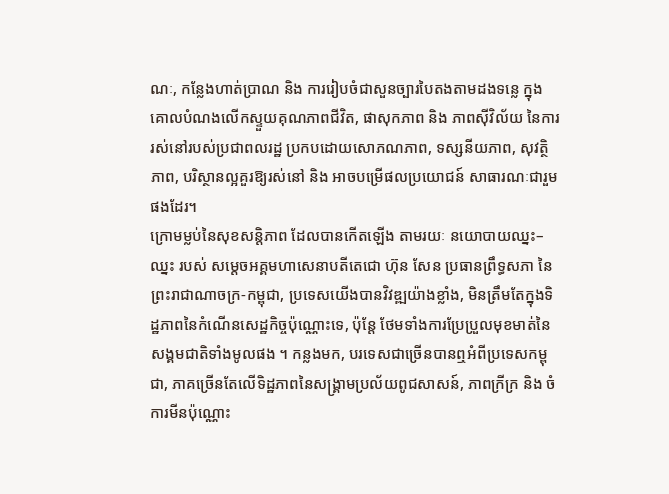ណៈ, កន្លែងហាត់ប្រាណ និង ការរៀបចំជាសួនច្បារបៃតងតាមដងទន្លេ ក្នុងគោលបំណងលើកស្ទួយគុណភាពជីវិត, ផាសុកភាព និង ភាពស៊ីវិល័យ នៃការរស់នៅរបស់ប្រជាពលរដ្ឋ ប្រកបដោយសោភណភាព, ទស្សនីយភាព, សុវត្ថិភាព, បរិស្ថានល្អគួរឱ្យរស់នៅ និង អាចបម្រើផលប្រយោជន៍ សាធារណៈជារួម ផងដែរ។
ក្រោមម្លប់នៃសុខសន្តិភាព ដែលបានកើតឡើង តាមរយៈ នយោបាយឈ្នះ–ឈ្នះ របស់ សម្តេចអគ្គមហាសេនាបតីតេជោ ហ៊ុន សែន ប្រធានព្រឹទ្ធសភា នៃព្រះរាជាណាចក្រ-កម្ពុជា, ប្រទេសយើងបានវិវឌ្ឍយ៉ាងខ្លាំង, មិនត្រឹមតែក្នុងទិដ្ឋភាពនៃកំណើនសេដ្ឋកិច្ចប៉ុណ្ណោះទេ, ប៉ុន្តែ ថែមទាំងការប្រែប្រួលមុខមាត់នៃសង្គមជាតិទាំងមូលផង ។ កន្លងមក, បរទេសជាច្រើនបានឮអំពីប្រទេសកម្ពុជា, ភាគច្រើនតែលើទិដ្ឋភាពនៃសង្គ្រាមប្រល័យពូជសាសន៍, ភាពក្រីក្រ និង ចំការមីនប៉ុណ្ណោះ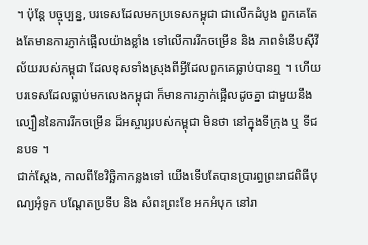។ ប៉ុន្តែ បច្ចុប្បន្ន, បរទេសដែលមកប្រទេសកម្ពុជា ជាលើកដំបូង ពួកគេតែងតែមានការភ្ញាក់ផ្អើលយ៉ាងខ្លាំង ទៅលើការរីកចម្រើន និង ភាពទំនើបស៊ីវីល័យរបស់កម្ពុជា ដែលខុសទាំងស្រុងពីអ្វីដែលពួកគេធ្លាប់បានឮ ។ ហើយបរទេសដែលធ្លាប់មកលេងកម្ពុជា ក៏មានការភ្ញាក់ផ្អើលដូចគ្នា ជាមួយនឹងល្បឿននៃការរីកចម្រើន ដ៏អស្ចារ្យរបស់កម្ពុជា មិនថា នៅក្នុងទីក្រុង ឬ ទីជនបទ ។
ជាក់ស្តែង, កាលពីខែវិច្ឆិកាកន្លងទៅ យើងទើបតែបានប្រារព្ធព្រះរាជពិធីបុណ្យអុំទូក បណ្ដែតប្រទីប និង សំពះព្រះខែ អកអំបុក នៅរា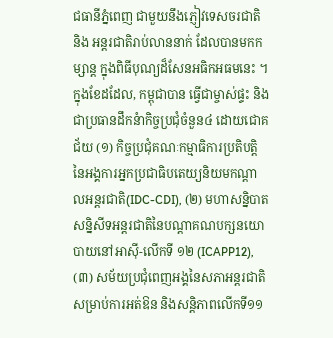ជធានីភ្នំពេញ ជាមួយនឹងភ្ញៀវទេសចរជាតិ និង អន្តរជាតិរាប់លាននាក់ ដែលបានមកកម្សាន្ត ក្នុងពិធីបុណ្យដ៏សែនអធិកអធមនេះ ។ ក្នុងខែដដែល, កម្ពុជាបាន ធ្វើជាម្ចាស់ផ្ទះ និងជាប្រធានដឹកនំាកិច្ចប្រជុំចំនួន៤ ដោយជោគជ័យ (១) កិច្ចប្រជុំគណៈកម្មាធិការប្រតិបត្តិនៃអង្គការអ្នកប្រជាធិបតេយ្យនិយមកណ្តាលអន្តរជាតិ(IDC-CDI), (២) មហាសន្និបាតសន្និសីទអន្តរជាតិនៃបណ្តាគណបក្សនយោបាយនៅអាស៊ី-លើកទី ១២ (ICAPP12), (៣) សម័យប្រជុំពេញអង្គនៃសភាអន្តរជាតិសម្រាប់ការអត់ឱន និងសន្តិភាពលើកទី១១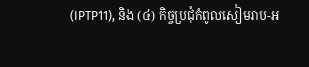(IPTP11), និង (៤) កិច្ចប្រជុំកំពូលសៀមរាប-អ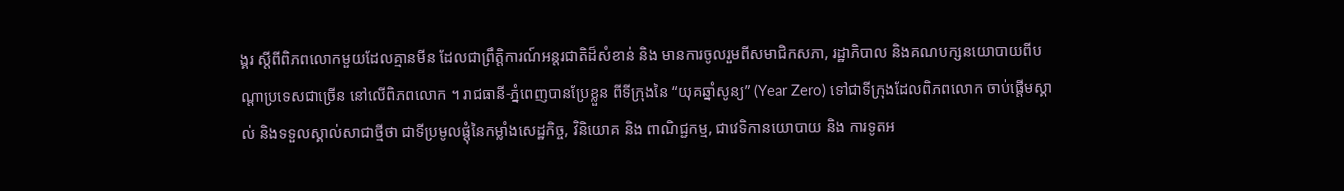ង្គរ ស្តីពីពិភពលោកមួយដែលគ្មានមីន ដែលជាព្រឹត្តិការណ៍អន្តរជាតិដ៏សំខាន់ និង មានការចូលរួមពីសមាជិកសភា, រដ្ឋាភិបាល និងគណបក្សនយោបាយពីបណ្តាប្រទេសជាច្រើន នៅលើពិភពលោក ។ រាជធានី-ភ្នំពេញបានប្រែខ្លួន ពីទីក្រុងនៃ “យុគឆ្នាំសូន្យ” (Year Zero) ទៅជាទីក្រុងដែលពិភពលោក ចាប់ផ្តើមស្គាល់ និងទទួលស្គាល់សាជាថ្មីថា ជាទីប្រមូលផ្តុំនៃកម្លាំងសេដ្ឋកិច្ច, វិនិយោគ និង ពាណិជ្ជកម្ម, ជាវេទិកានយោបាយ និង ការទូតអ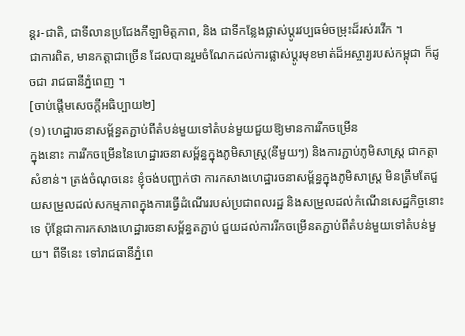ន្តរ-ជាតិ, ជាទីលានប្រជែងកីឡាមិត្តភាព, និង ជាទីកន្លែងផ្លាស់ប្តូរវប្បធម៌ចម្រុះដ៏រស់រវើក ។
ជាការពិត, មានកត្តាជាច្រើន ដែលបានរួមចំណែកដល់ការផ្លាស់ប្តូរមុខមាត់ដ៏អស្ចារ្យរបស់កម្ពុជា ក៏ដូចជា រាជធានីភ្នំពេញ ។
[ចាប់ផ្តើមសេចក្តីអធិប្បាយ២]
(១) ហេដ្ឋារចនាសម្ព័ន្ធតភ្ជាប់ពីតំបន់មួយទៅតំបន់មួយជួយឱ្យមានការរីកចម្រើន
ក្នុងនោះ ការរីកចម្រើននៃហេដ្ឋារចនាសម្ព័ន្ធក្នុងភូមិសាស្ត្រ(នីមួយៗ) និងការភ្ជាប់ភូមិសាស្ត្រ ជាកត្តាសំខាន់។ ត្រង់ចំណុចនេះ ខ្ញុំចង់បញ្ជាក់ថា ការកសាងហេដ្ឋារចនាសម្ព័ន្ធក្នុងភូមិសាស្រ្ត មិនត្រឹមតែជួយសម្រួលដល់សកម្មភាពក្នុងការធ្វើដំណើររបស់ប្រជាពលរដ្ឋ និងសម្រួលដល់កំណើនសេដ្ឋកិច្ចនោះទេ ប៉ុន្តែជាការកសាងហេដ្ឋារចនាសម្ព័ន្ធតភ្ជាប់ ជួយដល់ការរីកចម្រើនតភ្ជាប់ពីតំបន់មួយទៅតំបន់មួយ។ ពីទីនេះ ទៅរាជធានីភ្នំពេ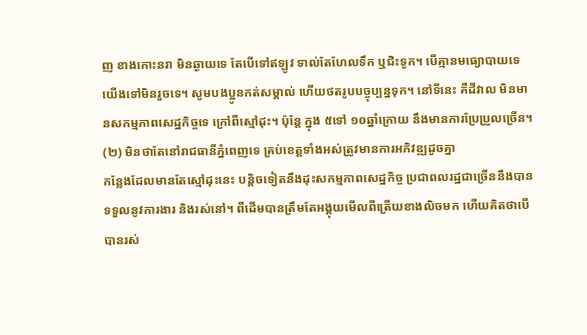ញ ខាងកោះនរា មិនឆ្ងាយទេ តែបើទៅឥឡូវ ទាល់តែហែលទឹក ឬជិះទូក។ បើគ្មានមធ្យោបាយទេ យើងទៅមិនរួចទេ។ សូមបងប្អូនកត់សម្គាល់ ហើយថតរូបបច្ចុប្បន្នទុក។ នៅទីនេះ គឺដីវាល មិនមានសកម្មភាពសេដ្ឋកិច្ចទេ ក្រៅពីស្មៅដុះ។ ប៉ុន្តែ ក្នុង ៥ទៅ ១០ឆ្នាំក្រោយ នឹងមានការប្រែប្រួលច្រើន។
(២) មិនថាតែនៅរាជធានីភ្នំពេញទេ គ្រប់ខេត្តទាំងអស់ត្រូវមានការអភិវឌ្ឍដូចគ្នា
កន្លែងដែលមានតែស្មៅដុះនេះ បន្តិចទៀតនឹងដុះសកម្មភាពសេដ្ឋកិច្ច ប្រជាពលរដ្ឋជាច្រើននឹងបានទទួលនូវការងារ និងរស់នៅ។ ពីដើមបានត្រឹមតែអង្គុយមើលពីត្រើយខាងលិចមក ហើយគិតថាបើបានរស់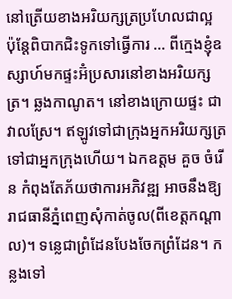នៅត្រើយខាងអរិយក្សត្រប្រហែលជាល្អ ប៉ុន្តែពិបាកជិះទូកទៅធ្វើការ … ពីក្មេងខ្ញុំឧស្សាហ៍មកផ្ទះអ៊ំប្រសារនៅខាងអរិយក្សត្រ។ ឆ្លងកាណូត។ នៅខាងក្រោយផ្ទះ ជាវាលស្រែ។ ឥឡូវទៅជាក្រុងអ្នកអរិយក្សត្រ ទៅជាអ្នកក្រុងហើយ។ ឯកឧត្ដម គួច ចំរើន កំពុងតែភ័យថាការអភិវឌ្ឍ អាចនឹងឱ្យរាជធានីភ្នំពេញសុំកាត់ចូល(ពីខេត្តកណ្ដាល)។ ទន្លេជាព្រំដែនបែងចែកព្រំដែន។ កន្លងទៅ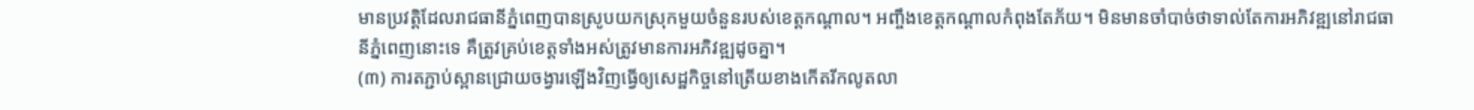មានប្រវត្តិដែលរាជធានីភ្នំពេញបានស្រូបយកស្រុកមួយចំនួនរបស់ខេត្តកណ្ដាល។ អញ្ចឹងខេត្តកណ្ដាលកំពុងតែភ័យ។ មិនមានចាំបាច់ថាទាល់តែការអភិវឌ្ឍនៅរាជធានីភ្នំពេញនោះទេ គឺត្រូវគ្រប់ខេត្តទាំងអស់ត្រូវមានការអភិវឌ្ឍដូចគ្នា។
(៣) ការតភ្ជាប់ស្ពានជ្រោយចង្វារឡើងវិញធ្វើឲ្យសេដ្ឋកិច្ចនៅត្រើយខាងកើតរីកលូតលា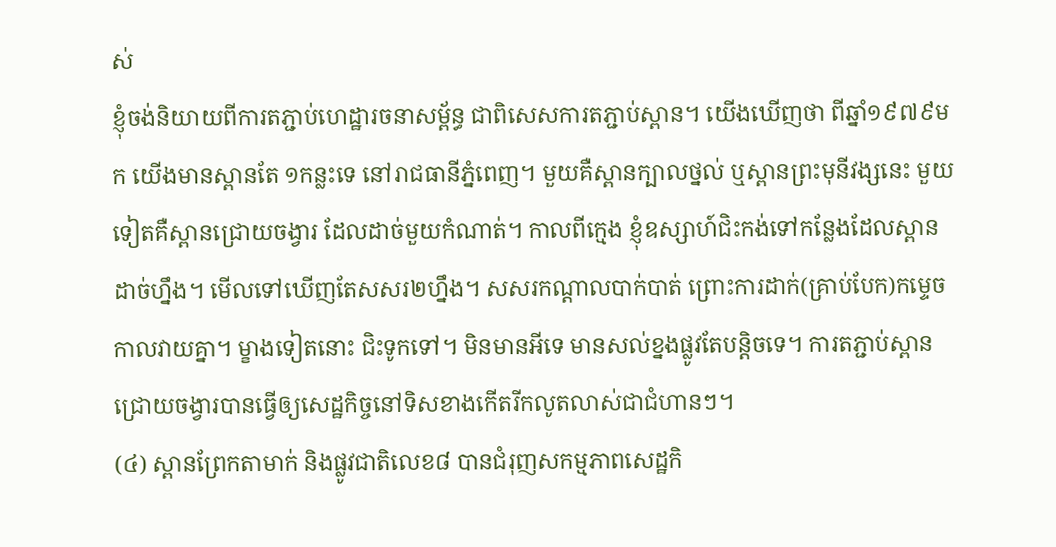ស់
ខ្ញុំចង់និយាយពីការតភ្ជាប់ហេដ្ឋារចនាសម្ព័ន្ធ ជាពិសេសការតភ្ជាប់ស្ពាន។ យើងឃើញថា ពីឆ្នាំ១៩៧៩មក យើងមានស្ពានតែ ១កន្លះទេ នៅរាជធានីភ្នំពេញ។ មួយគឺស្ពានក្បាលថ្នល់ ឬស្ពានព្រះមុនីវង្សនេះ មួយទៀតគឺស្ពានជ្រោយចង្វារ ដែលដាច់មួយកំណាត់។ កាលពីក្មេង ខ្ញុំឧស្សាហ៍ជិះកង់ទៅកន្លែងដែលស្ពានដាច់ហ្នឹង។ មើលទៅឃើញតែសសរ២ហ្នឹង។ សសរកណ្ដាលបាក់បាត់ ព្រោះការដាក់(គ្រាប់បែក)កម្ទេច កាលវាយគ្នា។ ម្ខាងទៀតនោះ ជិះទូកទៅ។ មិនមានអីទេ មានសល់ខ្នងផ្លូវតែបន្តិចទេ។ ការតភ្ជាប់ស្ពានជ្រោយចង្វារបានធ្វើឲ្យសេដ្ឋកិច្ចនៅទិសខាងកើតរីកលូតលាស់ជាជំហានៗ។
(៤) ស្ពានព្រែកតាមាក់ និងផ្លូវជាតិលេខ៨ បានជំរុញសកម្មភាពសេដ្ឋកិ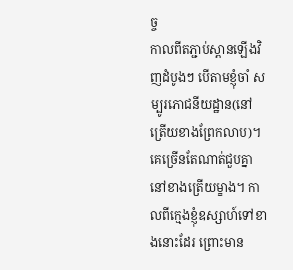ច្ច
កាលពីតភ្ជាប់ស្ពានឡើងវិញដំបូងៗ បើតាមខ្ញុំចាំ សម្បូរភោជនីយដ្ឋាន(នៅត្រើយខាងព្រែកលាប)។ គេច្រើនតែណាត់ជួបគ្នានៅខាងត្រើយម្ខាង។ កាលពីក្មេងខ្ញុំឧស្សាហ៍ទៅខាងនោះដែរ ព្រោះមាន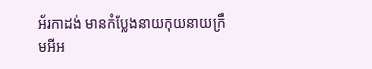អ័រកាដង់ មានកំប្លែងនាយកុយនាយក្រឹមអីអ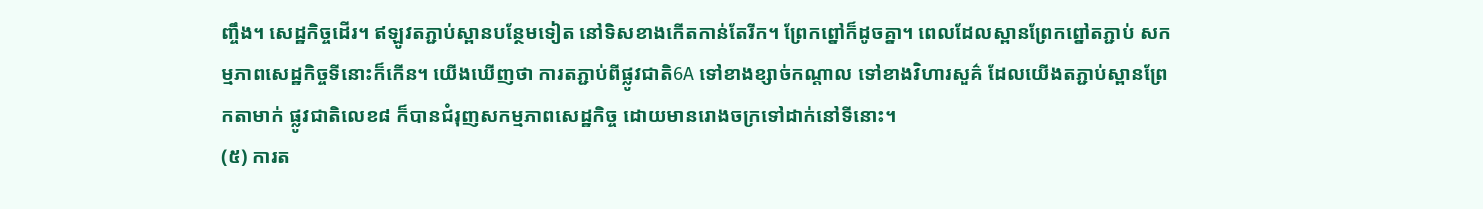ញ្ចឹង។ សេដ្ឋកិច្ចដើរ។ ឥឡូវតភ្ជាប់ស្ពានបន្ថែមទៀត នៅទិសខាងកើតកាន់តែរីក។ ព្រែកព្នៅក៏ដូចគ្នា។ ពេលដែលស្ពានព្រែកព្នៅតភ្ជាប់ សកម្មភាពសេដ្ឋកិច្ចទីនោះក៏កើន។ យើងឃើញថា ការតភ្ជាប់ពីផ្លូវជាតិ6A ទៅខាងខ្សាច់កណ្ដាល ទៅខាងវិហារសួគ៌ ដែលយើងតភ្ជាប់ស្ពានព្រែកតាមាក់ ផ្លូវជាតិលេខ៨ ក៏បានជំរុញសកម្មភាពសេដ្ឋកិច្ច ដោយមានរោងចក្រទៅដាក់នៅទីនោះ។
(៥) ការត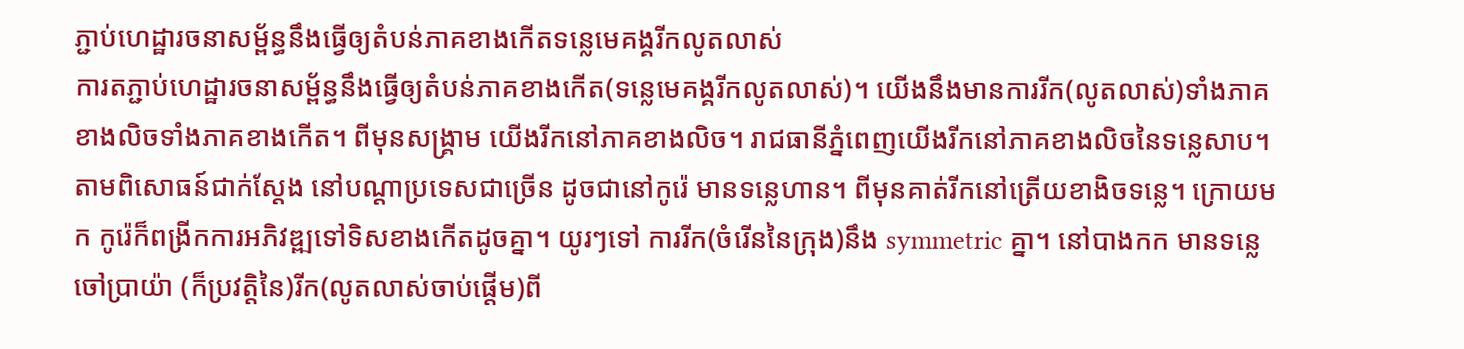ភ្ជាប់ហេដ្ឋារចនាសម្ព័ន្ធនឹងធ្វើឲ្យតំបន់ភាគខាងកើតទន្លេមេគង្គរីកលូតលាស់
ការតភ្ជាប់ហេដ្ឋារចនាសម្ព័ន្ធនឹងធ្វើឲ្យតំបន់ភាគខាងកើត(ទន្លេមេគង្គរីកលូតលាស់)។ យើងនឹងមានការរីក(លូតលាស់)ទាំងភាគខាងលិចទាំងភាគខាងកើត។ ពីមុនសង្គ្រាម យើងរីកនៅភាគខាងលិច។ រាជធានីភ្នំពេញយើងរីកនៅភាគខាងលិចនៃទន្លេសាប។ តាមពិសោធន៍ជាក់ស្ដែង នៅបណ្ដាប្រទេសជាច្រើន ដូចជានៅកូរ៉េ មានទន្លេហាន។ ពីមុនគាត់រីកនៅត្រើយខាងិចទន្លេ។ ក្រោយមក កូរ៉េក៏ពង្រីកការអភិវឌ្ឍទៅទិសខាងកើតដូចគ្នា។ យូរៗទៅ ការរីក(ចំរើននៃក្រុង)នឹង symmetric គ្នា។ នៅបាងកក មានទន្លេចៅប្រាយ៉ា (ក៏ប្រវត្តិនៃ)រីក(លូតលាស់ចាប់ផ្តើម)ពី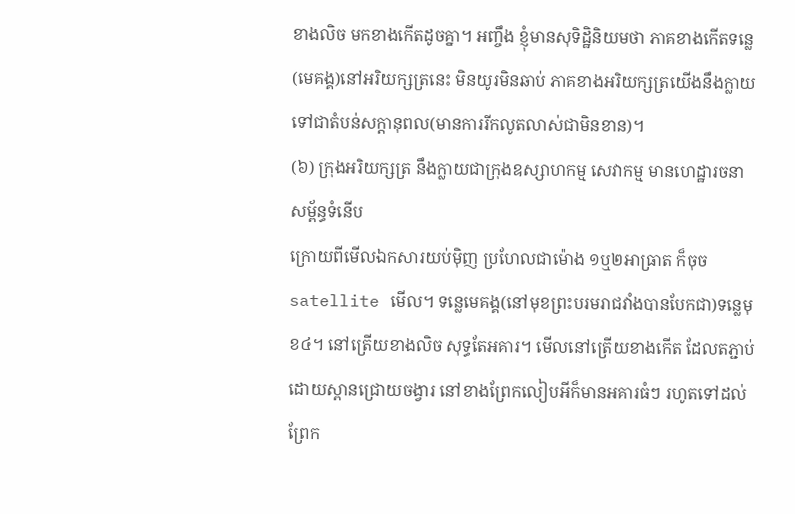ខាងលិច មកខាងកើតដូចគ្នា។ អញ្ចឹង ខ្ញុំមានសុទិដ្ឋិនិយមថា ភាគខាងកើតទន្លេ(មេគង្គ)នៅអរិយក្សត្រនេះ មិនយូរមិនឆាប់ ភាគខាងអរិយក្សត្រយើងនឹងក្លាយទៅជាតំបន់សក្ដានុពល(មានការរីកលូតលាស់ជាមិនខាន)។
(៦) ក្រុងអរិយក្សត្រ នឹងក្លាយជាក្រុងឧស្សាហកម្ម សេវាកម្ម មានហេដ្ឋារចនាសម្ព័ន្ធទំនើប
ក្រោយពីមើលឯកសារយប់ម៉ិញ ប្រហែលជាម៉ោង ១ឬ២អាធ្រាត ក៏ចុច satellite មើល។ ទន្លេមេគង្គ(នៅមុខព្រះបរមរាជវាំងបានបែកជា)ទន្លេមុខ៤។ នៅត្រើយខាងលិច សុទ្ធតែអគារ។ មើលនៅត្រើយខាងកើត ដែលតភ្ជាប់ដោយស្ពានជ្រោយចង្វារ នៅខាងព្រែកលៀបអីក៏មានអគារធំៗ រហូតទៅដល់ព្រែក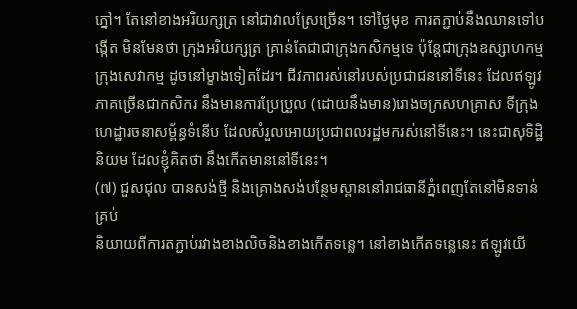ភ្នៅ។ តែនៅខាងអរិយក្សត្រ នៅជាវាលស្រែច្រើន។ ទៅថ្ងៃមុខ ការតភ្ជាប់នឹងឈានទៅបង្កើត មិនមែនថា ក្រុងអរិយក្សត្រ គ្រាន់តែជាជាក្រុងកសិកម្មទេ ប៉ុន្តែជាក្រុងឧស្សាហកម្ម ក្រុងសេវាកម្ម ដូចនៅម្ខាងទៀតដែរ។ ជីវភាពរស់នៅរបស់ប្រជាជននៅទីនេះ ដែលឥឡូវភាគច្រើនជាកសិករ នឹងមានការប្រែប្រួល (ដោយនឹងមាន)រោងចក្រសហគ្រាស ទីក្រុង ហេដ្ឋារចនាសម្ព័ន្ធទំនើប ដែលសំរួលអោយប្រជាពលរដ្ឋមករស់នៅទីនេះ។ នេះជាសុទិដ្ឋិនិយម ដែលខ្ញុំគិតថា នឹងកើតមាននៅទីនេះ។
(៧) ជួសជុល បានសង់ថ្មី និងគ្រោងសង់បន្ថែមស្ពាននៅរាជធានីភ្នំពេញតែនៅមិនទាន់គ្រប់
និយាយពីការតភ្ជាប់រវាងខាងលិចនិងខាងកើតទន្លេ។ នៅខាងកើតទន្លេនេះ ឥឡូវយើ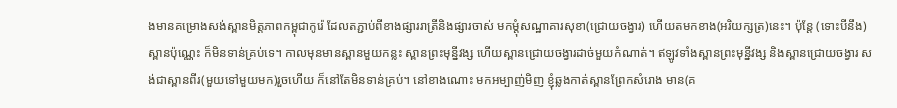ងមានគម្រោងសង់ស្ពានមិត្តភាពកម្ពុជាកូរ៉េ ដែលតភ្ជាប់ពីខាងផ្សាររាត្រីនិងផ្សារចាស់ មកម្ដុំសណ្ឋាគារសុខា(ជ្រោយចង្វារ) ហើយតមកខាង(អរិយក្សត្រ)នេះ។ ប៉ុន្តែ (ទោះបីនឹង)ស្ពានប៉ុណ្ណេះ ក៏មិនទាន់គ្រប់ទេ។ កាលមុនមានស្ពានមួយកន្លះ ស្ពានព្រះមុន្នីវង្ស ហើយស្ពានជ្រោយចង្វារដាច់មួយកំណាត់។ ឥឡូវទាំងស្ពានព្រះមុន្នីវង្ស និងស្ពានជ្រោយចង្វារ សង់ជាស្ពានពីរ(មួយទៅមួយមក)រួចហើយ ក៏នៅតែមិនទាន់គ្រប់។ នៅខាងណោះ មកអម្បាញ់មិញ ខ្ញុំឆ្លងកាត់ស្ពានព្រែកសំរោង មាន(គ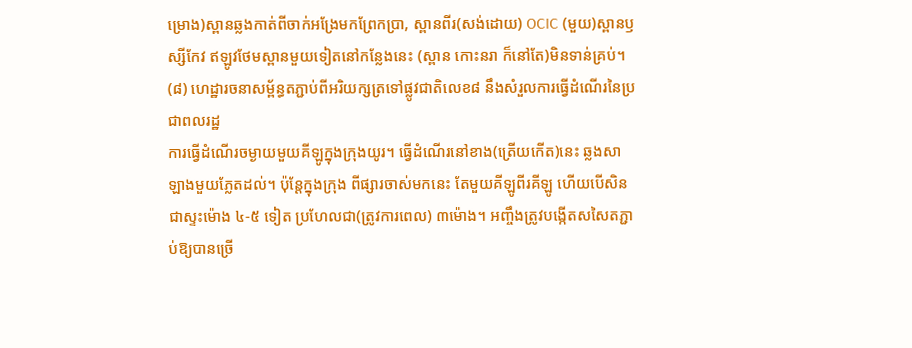ម្រោង)ស្ពានឆ្លងកាត់ពីចាក់អង្រែមកព្រែកប្រា, ស្ពានពីរ(សង់ដោយ) OCIC (មួយ)ស្ពានឫស្សីកែវ ឥឡូវថែមស្ពានមួយទៀតនៅកន្លែងនេះ (ស្ពាន កោះនរា ក៏នៅតែ)មិនទាន់គ្រប់។
(៨) ហេដ្ឋារចនាសម្ព័ន្ធតភ្ជាប់ពីអរិយក្សត្រទៅផ្លូវជាតិលេខ៨ នឹងសំរួលការធ្វើដំណើរនៃប្រជាពលរដ្ឋ
ការធ្វើដំណើរចម្ងាយមួយគីឡូក្នុងក្រុងយូរ។ ធ្វើដំណើរនៅខាង(ត្រើយកើត)នេះ ឆ្លងសាឡាងមួយភ្លែតដល់។ ប៉ុន្តែក្នុងក្រុង ពីផ្សារចាស់មកនេះ តែមួយគីឡូពីរគីឡូ ហើយបើសិនជាស្ទះម៉ោង ៤-៥ ទៀត ប្រហែលជា(ត្រូវការពេល) ៣ម៉ោង។ អញ្ចឹងត្រូវបង្កើតសសៃតភ្ជាប់ឱ្យបានច្រើ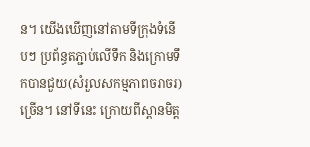ន។ យើងឃើញនៅតាមទីក្រុងទំនើបៗ ប្រព័ន្ធតភ្ជាប់លើទឹក និងក្រោមទឹកបានជួយ(សំរួលសកម្មភាពចរាចរ)ច្រើន។ នៅទីនេះ ក្រោយពីស្ពានមិត្ត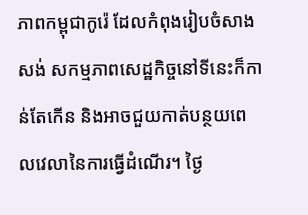ភាពកម្ពុជាកូរ៉េ ដែលកំពុងរៀបចំសាងសង់ សកម្មភាពសេដ្ឋកិច្ចនៅទីនេះក៏កាន់តែកើន និងអាចជួយកាត់បន្ថយពេលវេលានៃការធ្វើដំណើរ។ ថ្ងៃ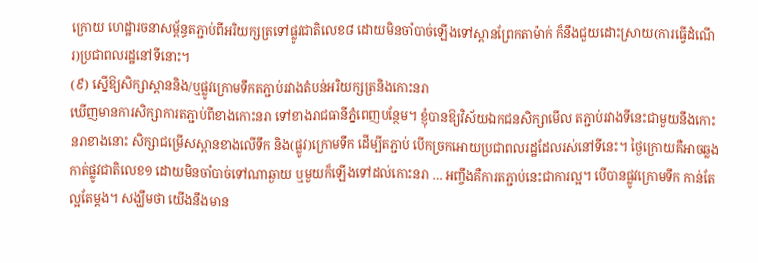ក្រោយ ហេដ្ឋារចនាសម្ព័ន្ធតភ្ជាប់ពីអរិយក្សត្រទៅផ្លូវជាតិលេខ៨ ដោយមិនចាំបាច់ឡើងទៅស្ពានព្រែកតាម៉ាក់ ក៏នឹងជួយដោះស្រាយ(ការធ្វើដំណើរ)ប្រជាពលរដ្ឋនៅទីនោះ។
(៩) ស្នើឱ្យសិក្សាស្ពាននិង/ឬផ្លូវក្រោមទឹកតភ្ជាប់រវាងតំបន់អរិយក្សត្រនិងកោះនរា
ឃើញមានការសិក្សាការតភ្ជាប់ពីខាងកោះនរា ទៅខាងរាជធានីភ្នំពេញបន្ថែម។ ខ្ញុំបានឱ្យវិស័យឯកជនសិក្សាមើល តភ្ជាប់រវាងទីនេះជាមួយនឹងកោះនរាខាងនោះ សិក្សាជម្រើសស្ពានខាងលើទឹក និង(ផ្លូវ)ក្រោមទឹក ដើម្បីតភ្ជាប់ បើកច្រកអោយប្រជាពលរដ្ឋដែលរស់នៅទីនេះ។ ថ្ងៃក្រោយគឺអាចឆ្លងកាត់ផ្លូវជាតិលេខ១ ដោយមិនចាំបាច់ទៅណាឆ្ងាយ ឬមួយក៏ឡើងទៅដល់កោះនរា … អញ្ចឹងគឺការតភ្ជាប់នេះជាការល្អ។ បើបានផ្លូវក្រោមទឹក កាន់តែល្អតែម្ដង។ សង្ឃឹមថា យើងនឹងមាន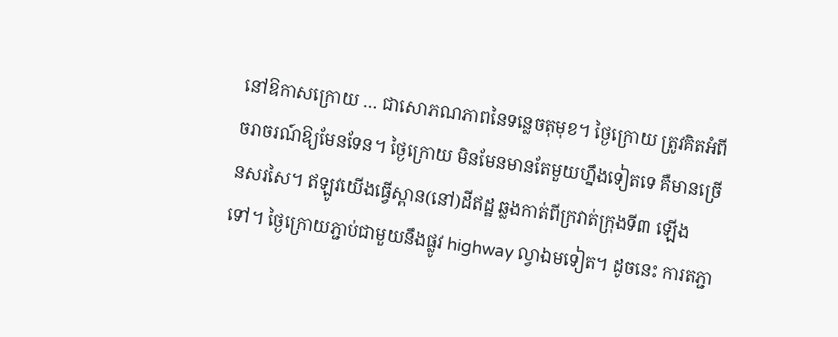នៅឱកាសក្រោយ … ជាសោភណភាពនៃទន្លេចតុមុខ។ ថ្ងៃក្រោយ ត្រូវគិតអំពីចរាចរណ៍ឱ្យមែនទែន។ ថ្ងៃក្រោយ មិនមែនមានតែមួយហ្នឹងទៀតទេ គឺមានច្រើនសរសៃ។ ឥឡូវយើងធ្វើស្ពាន(នៅ)ដីឥដ្ឋ ឆ្លងកាត់ពីក្រវាត់ក្រុងទី៣ ឡើងទៅ។ ថ្ងៃក្រោយភ្ជាប់ជាមួយនឹងផ្លូវ highway ល្វាឯមទៀត។ ដូចនេះ ការតភ្ជា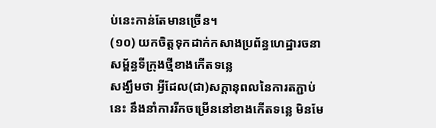ប់នេះកាន់តែមានច្រើន។
(១០) យកចិត្តទុកដាក់កសាងប្រព័ន្ធហេដ្ឋារចនាសម្ព័ន្ធទីក្រុងថ្មីខាងកើតទន្លេ
សង្ឃឹមថា អ្វីដែល(ជា)សក្ដានុពលនៃការតភ្ជាប់នេះ នឹងនាំការរីកចម្រើននៅខាងកើតទន្លេ មិនមែ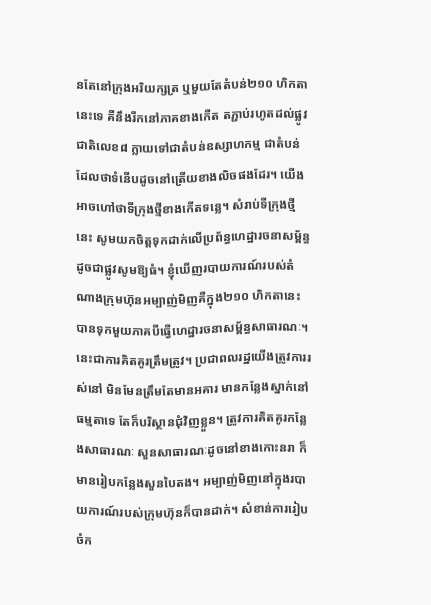នតែនៅក្រុងអរិយក្សត្រ ឬមួយតែតំបន់២១០ ហិកតានេះទេ គឺនឹងរីកនៅភាគខាងកើត តភ្ជាប់រហូតដល់ផ្លូវជាតិលេខ៨ ក្លាយទៅជាតំបន់ឧស្សាហកម្ម ជាតំបន់ដែលថាទំនើបដូចនៅត្រើយខាងលិចផងដែរ។ យើងអាចហៅថាទីក្រុងថ្មីខាងកើតទន្លេ។ សំរាប់ទីក្រុងថ្មីនេះ សូមយកចិត្តទុកដាក់លើប្រព័ន្ធហេដ្ឋារចនាសម្ព័ន្ធ ដូចជាផ្លូវសូមឱ្យធំ។ ខ្ញុំឃើញរបាយការណ៍របស់តំណាងក្រុមហ៊ុនអម្បាញ់មិញគឺក្នុង២១០ ហិកតានេះ បានទុកមួយភាគបីធ្វើហេដ្ឋារចនាសម្ព័ន្ធសាធារណៈ។ នេះជាការគិតគូរត្រឹមត្រូវ។ ប្រជាពលរដ្ឋយើងត្រូវការរស់នៅ មិនមែនត្រឹមតែមានអគារ មានកន្លែងស្នាក់នៅធម្មតាទេ តែក៏បរិស្ថានជុំវិញខ្លួន។ ត្រូវការគិតគូរកន្លែងសាធារណៈ សួនសាធារណៈដូចនៅខាងកោះនរា ក៏មានរៀបកន្លែងសួនបៃតង។ អម្បាញ់មិញនៅក្នុងរបាយការណ៍របស់ក្រុមហ៊ុនក៏បានដាក់។ សំខាន់ការរៀបចំក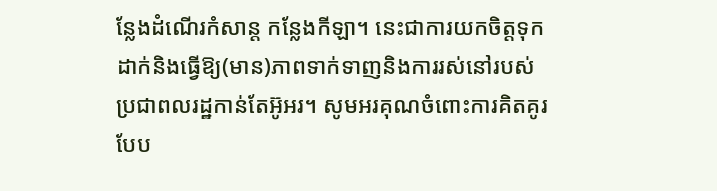ន្លែងដំណើរកំសាន្ត កន្លែងកីឡា។ នេះជាការយកចិត្តទុកដាក់និងធ្វើឱ្យ(មាន)ភាពទាក់ទាញនិងការរស់នៅរបស់ប្រជាពលរដ្ឋកាន់តែអ៊ូអរ។ សូមអរគុណចំពោះការគិតគូរបែប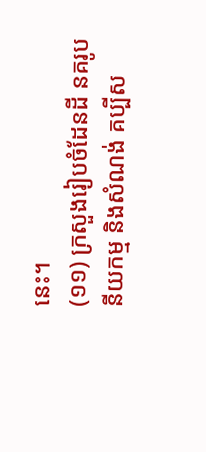នេះ។
(១១) ក្រសួងរៀបចំដែនដី នគរូបនីយកម្ម និងសំណង់ គប្បីស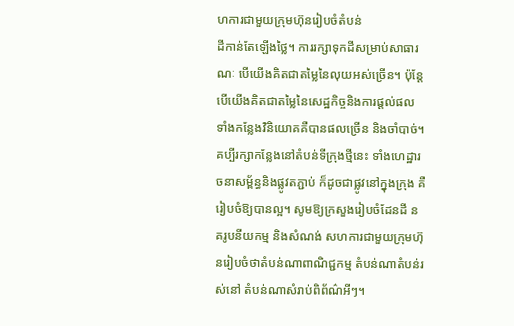ហការជាមួយក្រុមហ៊ុនរៀបចំតំបន់
ដីកាន់តែឡើងថ្លៃ។ ការរក្សាទុកដីសម្រាប់សាធារណៈ បើយើងគិតជាតម្លៃនៃលុយអស់ច្រើន។ ប៉ុន្តែបើយើងគិតជាតម្លៃនៃសេដ្ឋកិច្ចនិងការផ្ដល់ផល ទាំងកន្លែងវិនិយោគគឺបានផលច្រើន និងចាំបាច់។ គប្បីរក្សាកន្លែងនៅតំបន់ទីក្រុងថ្មីនេះ ទាំងហេដ្ឋារចនាសម្ព័ន្ធនិងផ្លូវតភ្ជាប់ ក៏ដូចជាផ្លូវនៅក្នុងក្រុង គឺរៀបចំឱ្យបានល្អ។ សូមឱ្យក្រសួងរៀបចំដែនដី នគរូបនីយកម្ម និងសំណង់ សហការជាមួយក្រុមហ៊ុនរៀបចំថាតំបន់ណាពាណិជ្ជកម្ម តំបន់ណាតំបន់រស់នៅ តំបន់ណាសំរាប់ពិព័ណ៌អីៗ។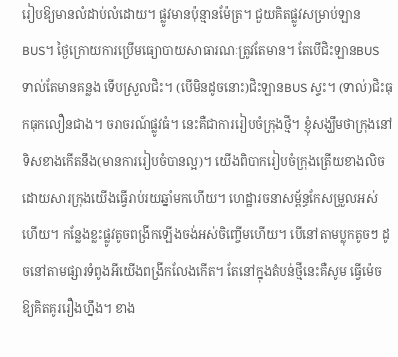រៀបឱ្យមានលំដាប់លំដោយ។ ផ្លូវមានប៉ុន្មានម៉ែត្រ។ ជួយគិតផ្លូវសម្រាប់ឡាន BUS។ ថ្ងៃក្រោយការប្រើមធ្យោបាយសាធារណៈត្រូវតែមាន។ តែបើជិះឡានBUS ទាល់តែមានគន្លង ទើបស្រួលជិះ។ (បើមិនដូចនោះ)ជិះឡានBUS ស្ទះ។ (ទាល់)ជិះធុកធុកលឿនជាង។ ចរាចរណ៍ផ្លូវធំ។ នេះគឺជាការរៀបចំក្រុងថ្មី។ ខ្ញុំសង្ឃឹមថាក្រុងនៅទិសខាងកើតនឹង(មានការរៀបចំបានល្អ)។ យើងពិបាករៀបចំក្រុងត្រើយខាងលិចដោយសារក្រុងយើងធ្វើរាប់រយឆ្នាំមកហើយ។ ហេដ្ឋារចនាសម្ព័ន្ធកែសម្រួលអស់ហើយ។ កន្លែងខ្លះផ្លូវតូចពង្រីកឡើងចង់អស់ចិញ្ចើមហើយ។ បើនៅតាមប្លុកតូចៗ ដូចនៅតាមផ្សារទំពូងអីយើងពង្រីកលែងកើត។ តែនៅក្នុងតំបន់ថ្មីនេះគឺសូម ធ្វើម៉េចឱ្យគិតគូររឿងហ្នឹង។ ខាង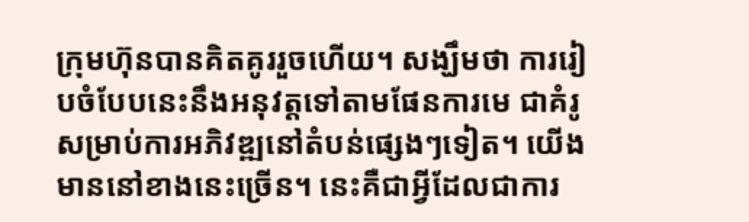ក្រុមហ៊ុនបានគិតគូររួចហើយ។ សង្ឃឹមថា ការរៀបចំបែបនេះនឹងអនុវត្តទៅតាមផែនការមេ ជាគំរូសម្រាប់ការអភិវឌ្ឍនៅតំបន់ផ្សេងៗទៀត។ យើងមាននៅខាងនេះច្រើន។ នេះគឺជាអ្វីដែលជាការ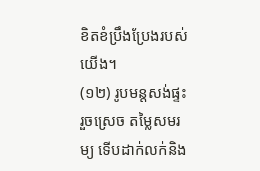ខិតខំប្រឹងប្រែងរបស់យើង។
(១២) រូបមន្តសង់ផ្ទះរួចស្រេច តម្លៃសមរម្យ ទើបដាក់លក់និង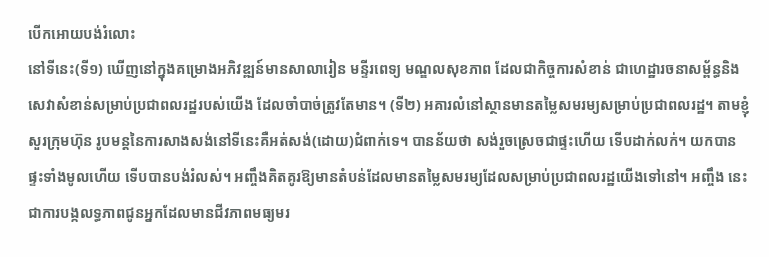បើកអោយបង់រំលោះ
នៅទីនេះ(ទី១) ឃើញនៅក្នុងគម្រោងអភិវឌ្ឍន៍មានសាលារៀន មន្ទីរពេទ្យ មណ្ឌលសុខភាព ដែលជាកិច្ចការសំខាន់ ជាហេដ្ឋារចនាសម្ព័ន្ធនិងសេវាសំខាន់សម្រាប់ប្រជាពលរដ្ឋរបស់យើង ដែលចាំបាច់ត្រូវតែមាន។ (ទី២) អគារលំនៅស្ថានមានតម្លៃសមរម្យសម្រាប់ប្រជាពលរដ្ឋ។ តាមខ្ញុំសួរក្រុមហ៊ុន រូបមន្តនៃការសាងសង់នៅទីនេះគឺអត់សង់(ដោយ)ជំពាក់ទេ។ បានន័យថា សង់រួចស្រេចជាផ្ទះហើយ ទើបដាក់លក់។ យកបានផ្ទះទាំងមូលហើយ ទើបបានបង់រំលស់។ អញ្ចឹងគិតគូរឱ្យមានតំបន់ដែលមានតម្លៃសមរម្យដែលសម្រាប់ប្រជាពលរដ្ឋយើងទៅនៅ។ អញ្ចឹង នេះជាការបង្កលទ្ធភាពជូនអ្នកដែលមានជីវភាពមធ្យមរ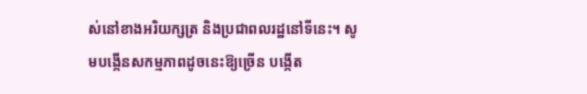ស់នៅខាងអរិយក្សត្រ និងប្រជាពលរដ្ឋនៅទីនេះ។ សូមបង្កើនសកម្មភាពដូចនេះឱ្យច្រើន បង្កើត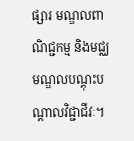ផ្សារ មណ្ឌលពាណិជ្ជកម្ម និងមជ្ឈមណ្ឌលបណ្តុះបណ្តាលវិជ្ជាជីវៈ។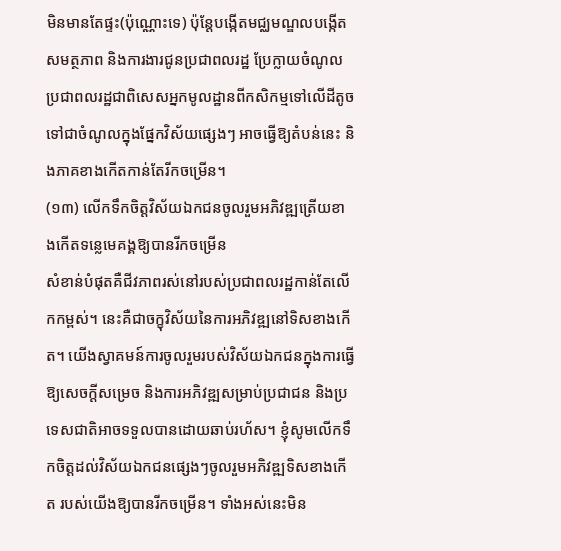មិនមានតែផ្ទះ(ប៉ុណ្ណោះទេ) ប៉ុន្តែបង្កើតមជ្ឈមណ្ឌលបង្កើតសមត្ថភាព និងការងារជូនប្រជាពលរដ្ឋ ប្រែក្លាយចំណូលប្រជាពលរដ្ឋជាពិសេសអ្នកមូលដ្ឋានពីកសិកម្មទៅលើដីតូច ទៅជាចំណូលក្នុងផ្នែកវិស័យផ្សេងៗ អាចធ្វើឱ្យតំបន់នេះ និងភាគខាងកើតកាន់តែរីកចម្រើន។
(១៣) លើកទឹកចិត្តវិស័យឯកជនចូលរួមអភិវឌ្ឍត្រើយខាងកើតទន្លេមេគង្គឱ្យបានរីកចម្រើន
សំខាន់បំផុតគឺជីវភាពរស់នៅរបស់ប្រជាពលរដ្ឋកាន់តែលើកកម្ពស់។ នេះគឺជាចក្ខុវិស័យនៃការអភិវឌ្ឍនៅទិសខាងកើត។ យើងស្វាគមន៍ការចូលរួមរបស់វិស័យឯកជនក្នុងការធ្វើឱ្យសេចក្តីសម្រេច និងការអភិវឌ្ឍសម្រាប់ប្រជាជន និងប្រទេសជាតិអាចទទួលបានដោយឆាប់រហ័ស។ ខ្ញុំសូមលើកទឹកចិត្តដល់វិស័យឯកជនផ្សេងៗចូលរួមអភិវឌ្ឍទិសខាងកើត របស់យើងឱ្យបានរីកចម្រើន។ ទាំងអស់នេះមិន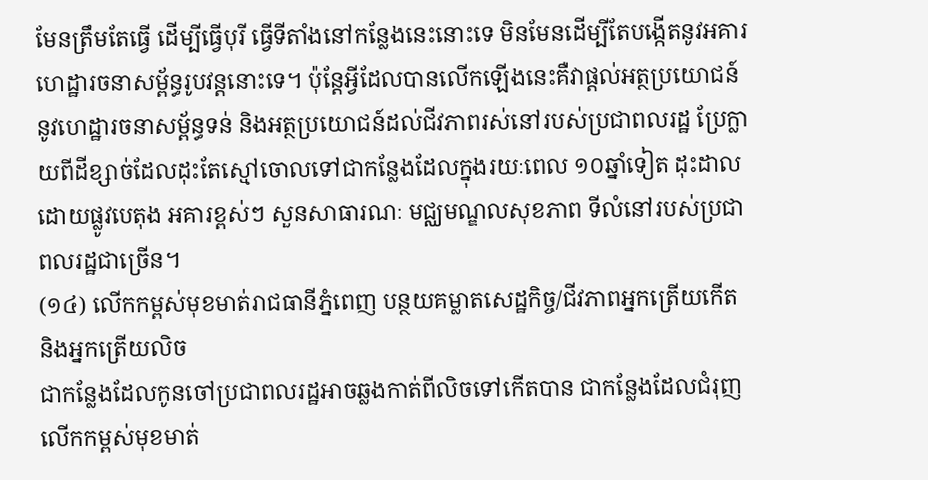មែនត្រឹមតែធ្វើ ដើម្បីធ្វើបុរី ធ្វើទីតាំងនៅកន្លែងនេះនោះទេ មិនមែនដើម្បីតែបង្កើតនូវអគារហេដ្ឋារចនាសម្ព័ន្ធរូបវន្តនោះទេ។ ប៉ុន្តែអ្វីដែលបានលើកឡើងនេះគឺវាផ្តល់អត្ថប្រយោជន៍នូវហេដ្ឋារចនាសម្ព័ន្ធទន់ និងអត្ថប្រយោជន៍ដល់ជីវភាពរស់នៅរបស់ប្រជាពលរដ្ឋ ប្រែក្លាយពីដីខ្សាច់ដែលដុះតែស្មៅចោលទៅជាកន្លែងដែលក្នុងរយៈពេល ១០ឆ្នាំទៀត ដុះដាលដោយផ្លូវបេតុង អគារខ្ពស់ៗ សួនសាធារណៈ មជ្ឈមណ្ឌលសុខភាព ទីលំនៅរបស់ប្រជាពលរដ្ឋជាច្រើន។
(១៤) លើកកម្ពស់មុខមាត់រាជធានីភ្នំពេញ បន្ថយគម្លាតសេដ្ឋកិច្ច/ជីវភាពអ្នកត្រើយកើត និងអ្នកត្រើយលិច
ជាកន្លែងដែលកូនចៅប្រជាពលរដ្ឋអាចឆ្លងកាត់ពីលិចទៅកើតបាន ជាកន្លែងដែលជំរុញលើកកម្ពស់មុខមាត់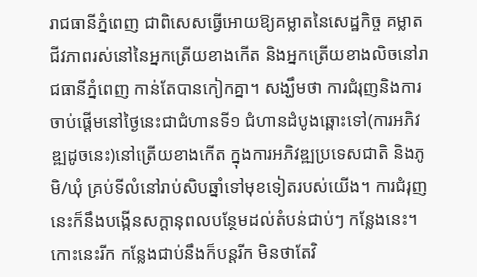រាជធានីភ្នំពេញ ជាពិសេសធ្វើអោយឱ្យគម្លាតនៃសេដ្ឋកិច្ច គម្លាតជីវភាពរស់នៅនៃអ្នកត្រើយខាងកើត និងអ្នកត្រើយខាងលិចនៅរាជធានីភ្នំពេញ កាន់តែបានកៀកគ្នា។ សង្ឃឹមថា ការជំរុញនិងការចាប់ផ្តើមនៅថ្ងៃនេះជាជំហានទី១ ជំហានដំបូងឆ្ពោះទៅ(ការអភិវឌ្ឍដូចនេះ)នៅត្រើយខាងកើត ក្នុងការអភិវឌ្ឍប្រទេសជាតិ និងភូមិ/ឃុំ គ្រប់ទីលំនៅរាប់សិបឆ្នាំទៅមុខទៀតរបស់យើង។ ការជំរុញនេះក៏នឹងបង្កើនសក្តានុពលបន្ថែមដល់តំបន់ជាប់ៗ កន្លែងនេះ។ កោះនេះរីក កន្លែងជាប់នឹងក៏បន្តរីក មិនថាតែវិ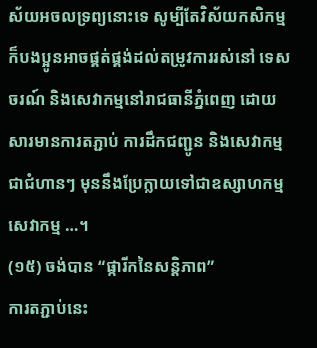ស័យអចលទ្រព្យនោះទេ សូម្បីតែវិស័យកសិកម្ម ក៏បងប្អូនអាចផ្គត់ផ្គង់ដល់តម្រូវការរស់នៅ ទេសចរណ៍ និងសេវាកម្មនៅរាជធានីភ្នំពេញ ដោយសារមានការតភ្ជាប់ ការដឹកជញ្ជូន និងសេវាកម្មជាជំហានៗ មុននឹងប្រែក្លាយទៅជាឧស្សាហកម្ម សេវាកម្ម …។
(១៥) ចង់បាន “ផ្ការីកនៃសន្តិភាព”
ការតភ្ជាប់នេះ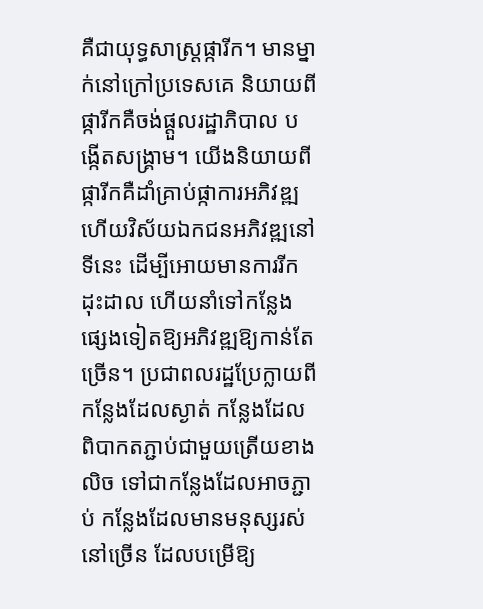គឺជាយុទ្ធសាស្ត្រផ្ការីក។ មានម្នាក់នៅក្រៅប្រទេសគេ និយាយពីផ្ការីកគឺចង់ផ្តួលរដ្ឋាភិបាល បង្កើតសង្គ្រាម។ យើងនិយាយពីផ្ការីកគឺដាំគ្រាប់ផ្កាការអភិវឌ្ឍ ហើយវិស័យឯកជនអភិវឌ្ឍនៅទីនេះ ដើម្បីអោយមានការរីកដុះដាល ហើយនាំទៅកន្លែងផ្សេងទៀតឱ្យអភិវឌ្ឍឱ្យកាន់តែច្រើន។ ប្រជាពលរដ្ឋប្រែក្លាយពីកន្លែងដែលស្ងាត់ កន្លែងដែលពិបាកតភ្ជាប់ជាមួយត្រើយខាងលិច ទៅជាកន្លែងដែលអាចភ្ជាប់ កន្លែងដែលមានមនុស្សរស់នៅច្រើន ដែលបម្រើឱ្យ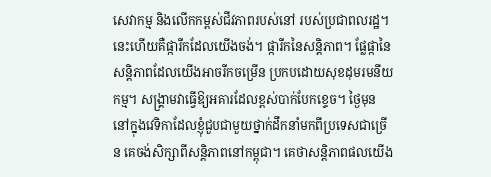សេវាកម្ម និងលើកកម្ពស់ជីវភាពរបស់នៅ របស់ប្រជាពលរដ្ឋ។ នេះហើយគឺផ្ការីកដែលយើងចង់។ ផ្ការីកនៃសន្តិភាព។ ផ្លែផ្កានៃសន្តិភាពដែលយើងអាចរីកចម្រើន ប្រកបដោយសុខដុមរមនីយកម្ម។ សង្គ្រាមវាធ្វើឱ្យអគារដែលខ្ពស់បាក់បែកខ្ទេច។ ថ្ងៃមុន នៅក្នុងវេទិកាដែលខ្ញុំជួបជាមួយថ្នាក់ដឹកនាំមកពីប្រទេសជាច្រើន គេចង់សិក្សាពីសន្តិភាពនៅកម្ពុជា។ គេថាសន្តិភាពផលយើង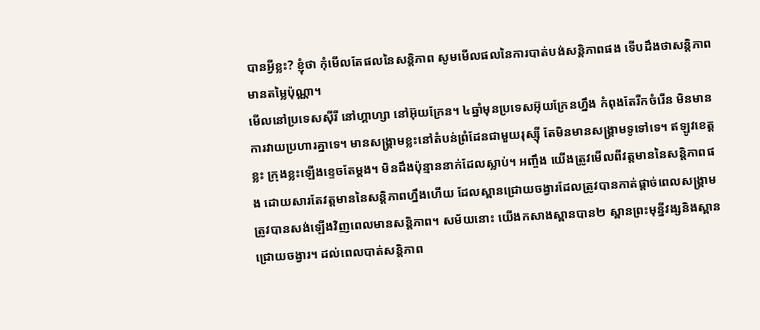បានអ្វីខ្លះ? ខ្ញុំថា កុំមើលតែផលនៃសន្តិភាព សូមមើលផលនៃការបាត់បង់សន្តិភាពផង ទើបដឹងថាសន្តិភាពមានតម្លៃប៉ុណ្ណា។
មើលនៅប្រទេសស៊ីរី នៅហ្គាហ្សា នៅអ៊ុយក្រែន។ ៤ឆ្នាំមុនប្រទេសអ៊ុយក្រែនហ្នឹង កំពុងតែរីកចំរើន មិនមានការវាយប្រហារគ្នាទេ។ មានសង្រ្គាមខ្លះនៅតំបន់ព្រំដែនជាមួយរុស្ស៊ី តែមិនមានសង្គ្រាមទូទៅទេ។ ឥឡូវខេត្តខ្លះ ក្រុងខ្លះឡើងខ្ទេចតែម្តង។ មិនដឹងប៉ុន្មាននាក់ដែលស្លាប់។ អញ្ចឹង យើងត្រូវមើលពីវត្តមាននៃសន្តិភាពផង ដោយសារតែវត្តមាននៃសន្តិភាពហ្នឹងហើយ ដែលស្ពានជ្រោយចង្វារដែលត្រូវបានកាត់ផ្តាច់ពេលសង្រ្គាម ត្រូវបានសង់ឡើងវិញពេលមានសន្តិភាព។ សម័យនោះ យើងកសាងស្ពានបាន២ ស្ពានព្រះមុន្នីវង្សនិងស្ពានជ្រោយចង្វារ។ ដល់ពេលបាត់សន្តិភាព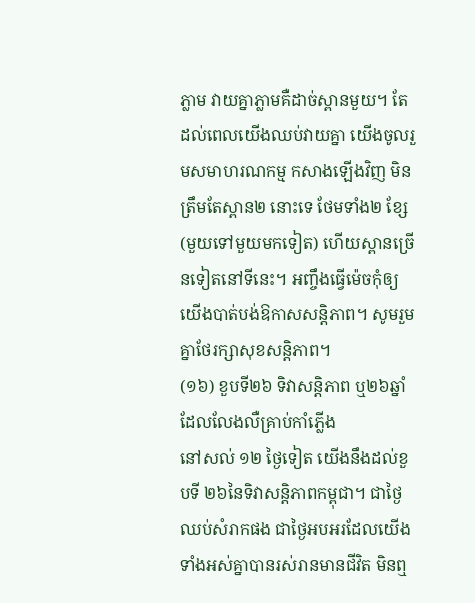ភ្លាម វាយគ្នាភ្លាមគឺដាច់ស្ពានមួយ។ តែដល់ពេលយើងឈប់វាយគ្នា យើងចូលរួមសមាហរណកម្ម កសាងឡើងវិញ មិនត្រឹមតែស្ពាន២ នោះទេ ថែមទាំង២ ខ្សែ (មួយទៅមួយមកទៀត) ហើយស្ពានច្រើនទៀតនៅទីនេះ។ អញ្ចឹងធ្វើម៉េចកុំឲ្យយើងបាត់បង់ឱកាសសន្តិភាព។ សូមរួមគ្នាថែរក្សាសុខសន្តិភាព។
(១៦) ខួបទី២៦ ទិវាសន្តិភាព ឬ២៦ឆ្នាំដែលលែងលឺគ្រាប់កាំភ្លើង
នៅសល់ ១២ ថ្ងៃទៀត យើងនឹងដល់ខួបទី ២៦នៃទិវាសន្តិភាពកម្ពុជា។ ជាថ្ងៃឈប់សំរាកផង ជាថ្ងៃអបអរដែលយើងទាំងអស់គ្នាបានរស់រានមានជីវិត មិនឮ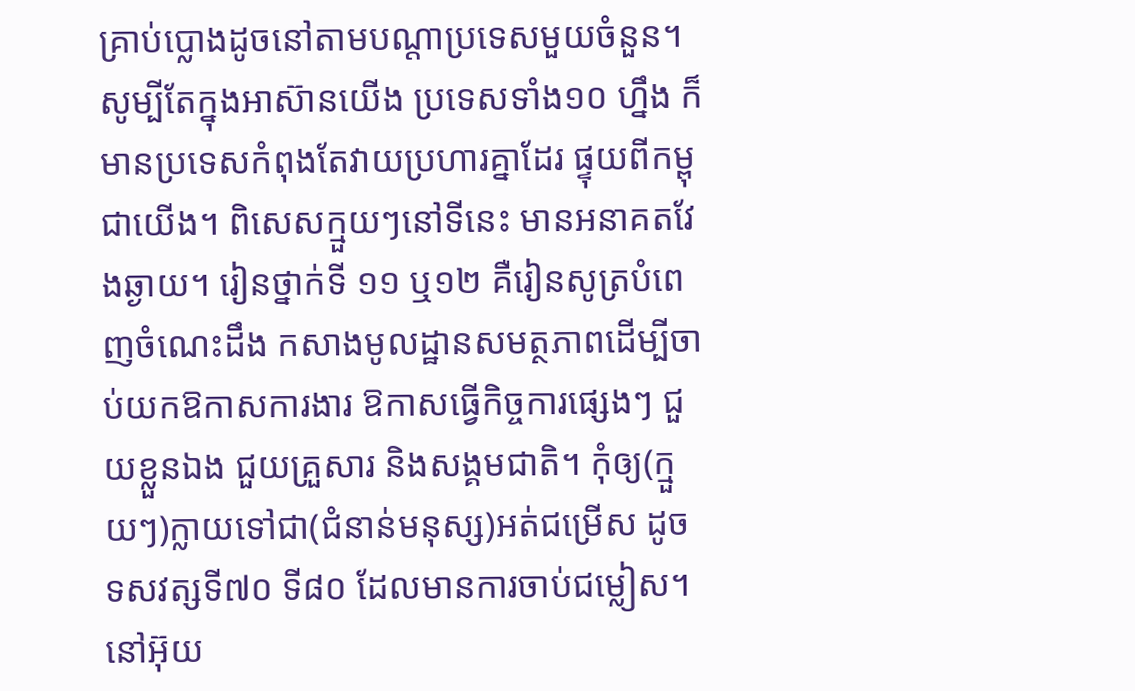គ្រាប់ប្លោងដូចនៅតាមបណ្តាប្រទេសមួយចំនួន។ សូម្បីតែក្នុងអាស៊ានយើង ប្រទេសទាំង១០ ហ្នឹង ក៏មានប្រទេសកំពុងតែវាយប្រហារគ្នាដែរ ផ្ទុយពីកម្ពុជាយើង។ ពិសេសក្មួយៗនៅទីនេះ មានអនាគតវែងឆ្ងាយ។ រៀនថ្នាក់ទី ១១ ឬ១២ គឺរៀនសូត្របំពេញចំណេះដឹង កសាងមូលដ្ឋានសមត្ថភាពដើម្បីចាប់យកឱកាសការងារ ឱកាសធ្វើកិច្ចការផ្សេងៗ ជួយខ្លួនឯង ជួយគ្រួសារ និងសង្គមជាតិ។ កុំឲ្យ(ក្មួយៗ)ក្លាយទៅជា(ជំនាន់មនុស្ស)អត់ជម្រើស ដូចទសវត្សទី៧០ ទី៨០ ដែលមានការចាប់ជម្លៀស។
នៅអ៊ុយ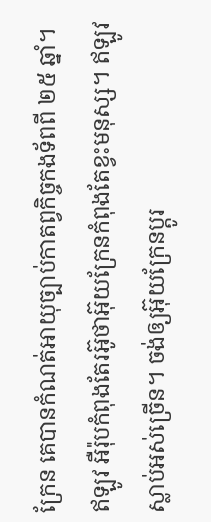ក្រែន គេបានកំណត់អាយុច្បាប់កាតព្វកិច្ចកងទ័ពពី ២៥ ឆ្នាំ។ ឥឡូវ អឺរ៉ុបកំពុងតែរអ៊ូថាអ៊ុយក្រែនកំពុងតែខ្វះមនុស្ស។ ឥឡូវស្លាប់អស់ច្រើន។ ចង់ឲ្យអ៊ុយក្រែនប្តូរ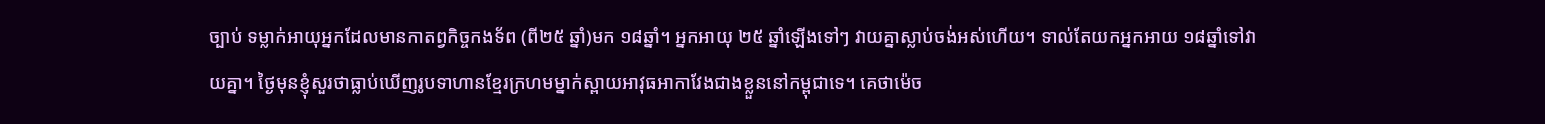ច្បាប់ ទម្លាក់អាយុអ្នកដែលមានកាតព្វកិច្ចកងទ័ព (ពី២៥ ឆ្នាំ)មក ១៨ឆ្នាំ។ អ្នកអាយុ ២៥ ឆ្នាំឡើងទៅៗ វាយគ្នាស្លាប់ចង់អស់ហើយ។ ទាល់តែយកអ្នកអាយ ១៨ឆ្នាំទៅវាយគ្នា។ ថ្ងៃមុនខ្ញុំសួរថាធ្លាប់ឃើញរូបទាហានខ្មែរក្រហមម្នាក់ស្ពាយអាវុធអាកាវែងជាងខ្លួននៅកម្ពុជាទេ។ គេថាម៉េច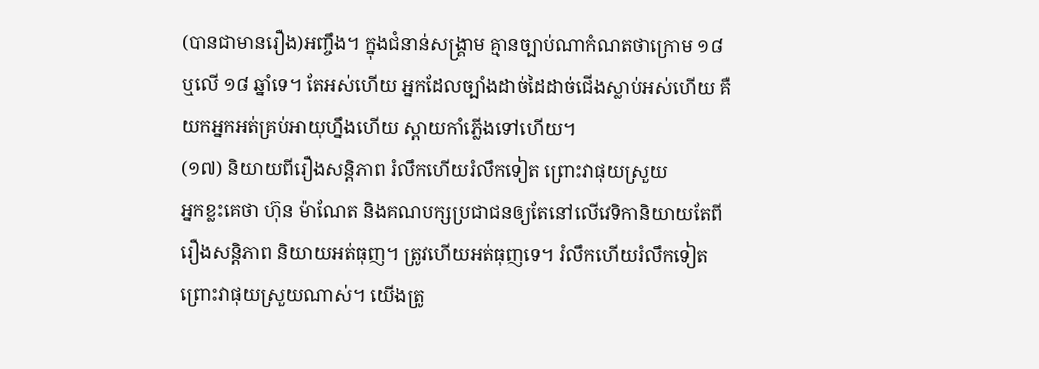(បានជាមានរឿង)អញ្ចឹង។ ក្នុងជំនាន់សង្រ្គាម គ្មានច្បាប់ណាកំណតថាក្រោម ១៨ ឬលើ ១៨ ឆ្នាំទេ។ តែអស់ហើយ អ្នកដែលច្បាំងដាច់ដៃដាច់ជើងស្លាប់អស់ហើយ គឺយកអ្នកអត់គ្រប់អាយុហ្នឹងហើយ ស្ពាយកាំភ្លើងទៅហើយ។
(១៧) និយាយពីរឿងសន្តិភាព រំលឹកហើយរំលឹកទៀត ព្រោះវាផុយស្រួយ
អ្នកខ្លះគេថា ហ៊ុន ម៉ាណែត និងគណបក្សប្រជាជនឲ្យតែនៅលើវេទិកានិយាយតែពីរឿងសន្តិភាព និយាយអត់ធុញ។ ត្រូវហើយអត់ធុញទេ។ រំលឹកហើយរំលឹកទៀតព្រោះវាផុយស្រួយណាស់។ យើងត្រូ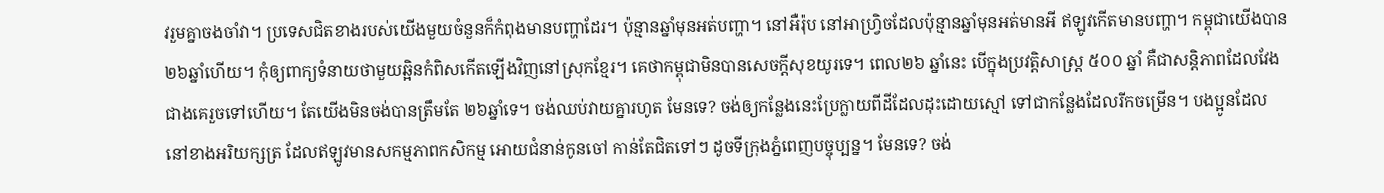វរួមគ្នាចងចាំវា។ ប្រទេសជិតខាងរបស់យើងមួយចំនួនក៏កំពុងមានបញ្ហាដែរ។ ប៉ុន្មានឆ្នាំមុនអត់បញ្ហា។ នៅអឺរ៉ុប នៅអាហ្រ្វិចដែលប៉ុន្មានឆ្នាំមុនអត់មានអី ឥឡូវកើតមានបញ្ហា។ កម្ពុជាយើងបាន ២៦ឆ្នាំហើយ។ កុំឲ្យពាក្យទំនាយថាមួយឆ្អិនកំពិសកើតឡើងវិញនៅស្រុកខ្មែរ។ គេថាកម្ពុជាមិនបានសេចក្តីសុខយូរទេ។ ពេល២៦ ឆ្នាំនេះ បើក្នុងប្រវត្តិសាស្រ្ត ៥០០ ឆ្នាំ គឺជាសន្តិភាពដែលវែងជាងគេរួចទៅហើយ។ តែយើងមិនចង់បានត្រឹមតែ ២៦ឆ្នាំទេ។ ចង់ឈប់វាយគ្នារហូត មែនទេ? ចង់ឲ្យកន្លែងនេះប្រែក្លាយពីដីដែលដុះដោយស្មៅ ទៅជាកន្លែងដែលរីកចម្រើន។ បងប្អូនដែលនៅខាងអរិយក្សត្រ ដែលឥឡូវមានសកម្មភាពកសិកម្ម អោយជំនាន់កូនចៅ កាន់តែជិតទៅៗ ដូចទីក្រុងភ្នំពេញបច្ចុប្បន្ន។ មែនទេ? ចង់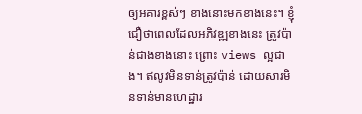ឲ្យអគារខ្ពស់ៗ ខាងនោះមកខាងនេះ។ ខ្ញុំជឿថាពេលដែលអភិវឌ្ឍខាងនេះ ត្រូវប៉ាន់ជាងខាងនោះ ព្រោះ views ល្អជាង។ ឥលូវមិនទាន់ត្រូវប៉ាន់ ដោយសារមិនទាន់មានហេដ្ឋារ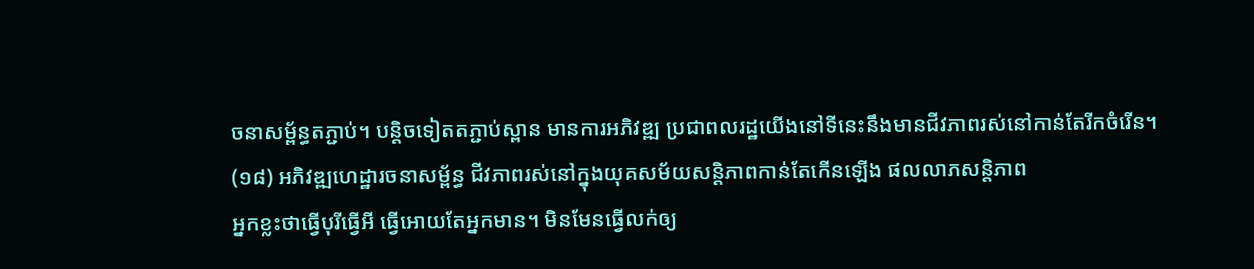ចនាសម្ព័ន្ធតភ្ជាប់។ បន្ដិចទៀតតភ្ជាប់ស្ពាន មានការអភិវឌ្ឍ ប្រជាពលរដ្ឋយើងនៅទីនេះនឹងមានជីវភាពរស់នៅកាន់តែរីកចំរើន។
(១៨) អភិវឌ្ឍហេដ្ឋារចនាសម្ព័ន្ធ ជីវភាពរស់នៅក្នុងយុគសម័យសន្ដិភាពកាន់តែកើនឡើង ផលលាភសន្ដិភាព
អ្នកខ្លះថាធ្វើបុរីធ្វើអី ធ្វើអោយតែអ្នកមាន។ មិនមែនធ្វើលក់ឲ្យ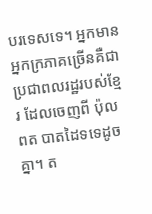បរទេសទេ។ អ្នកមានអ្នកក្រភាគច្រើនគឺជាប្រជាពលរដ្ឋរបស់ខ្មែរ ដែលចេញពី ប៉ុល ពត បាតដៃទទេដូចគ្នា។ ត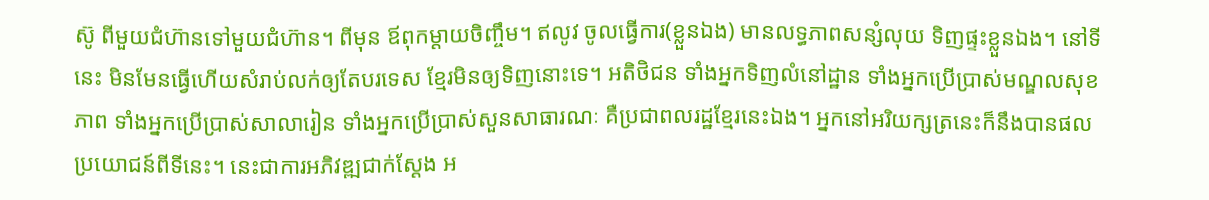ស៊ូ ពីមួយជំហ៊ានទៅមួយជំហ៊ាន។ ពីមុន ឪពុកម្ដាយចិញ្ចឹម។ ឥលូវ ចូលធ្វើការ(ខ្លួនឯង) មានលទ្ធភាពសន្សំលុយ ទិញផ្ទះខ្លួនឯង។ នៅទីនេះ មិនមែនធ្វើហើយសំរាប់លក់ឲ្យតែបរទេស ខ្មែរមិនឲ្យទិញនោះទេ។ អតិថិជន ទាំងអ្នកទិញលំនៅដ្ឋាន ទាំងអ្នកប្រើប្រាស់មណ្ឌលសុខភាព ទាំងអ្នកប្រើប្រាស់សាលារៀន ទាំងអ្នកប្រើប្រាស់សួនសាធារណៈ គឺប្រជាពលរដ្ឋខ្មែរនេះឯង។ អ្នកនៅអរិយក្សត្រនេះក៏នឹងបានផលប្រយោជន៍ពីទីនេះ។ នេះជាការអភិវឌ្ឍជាក់ស្ដែង អ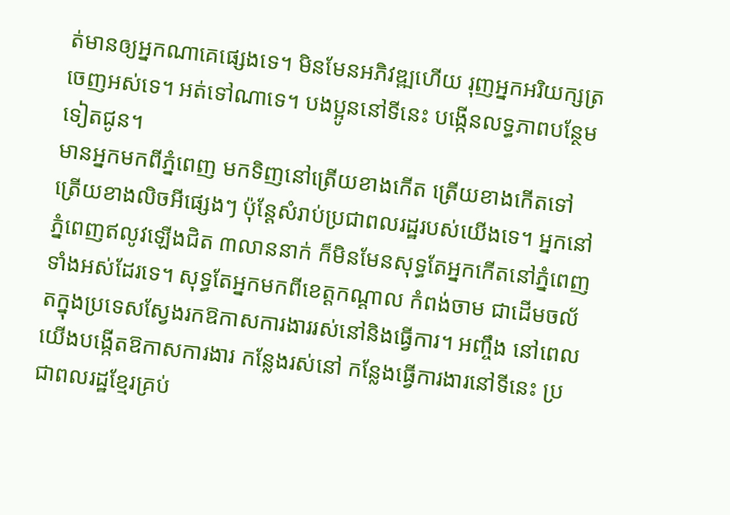ត់មានឲ្យអ្នកណាគេផ្សេងទេ។ មិនមែនអភិវឌ្ឍហើយ រុញអ្នកអរិយក្សត្រចេញអស់ទេ។ អត់ទៅណាទេ។ បងប្អូននៅទីនេះ បង្កើនលទ្ធភាពបន្ថែមទៀតជូន។
មានអ្នកមកពីភ្នំពេញ មកទិញនៅត្រើយខាងកើត ត្រើយខាងកើតទៅត្រើយខាងលិចអីផ្សេងៗ ប៉ុន្ដែសំរាប់ប្រជាពលរដ្ឋរបស់យើងទេ។ អ្នកនៅភ្នំពេញឥលូវឡើងជិត ៣លាននាក់ ក៏មិនមែនសុទ្ធតែអ្នកកើតនៅភ្នំពេញទាំងអស់ដែរទេ។ សុទ្ធតែអ្នកមកពីខេត្ដកណ្ដាល កំពង់ចាម ជាដើមចល័តក្នុងប្រទេសស្វែងរកឱកាសការងាររស់នៅនិងធ្វើការ។ អញ្ចឹង នៅពេលយើងបង្កើតឱកាសការងារ កន្លែងរស់នៅ កន្លែងធ្វើការងារនៅទីនេះ ប្រជាពលរដ្ឋខ្មែរគ្រប់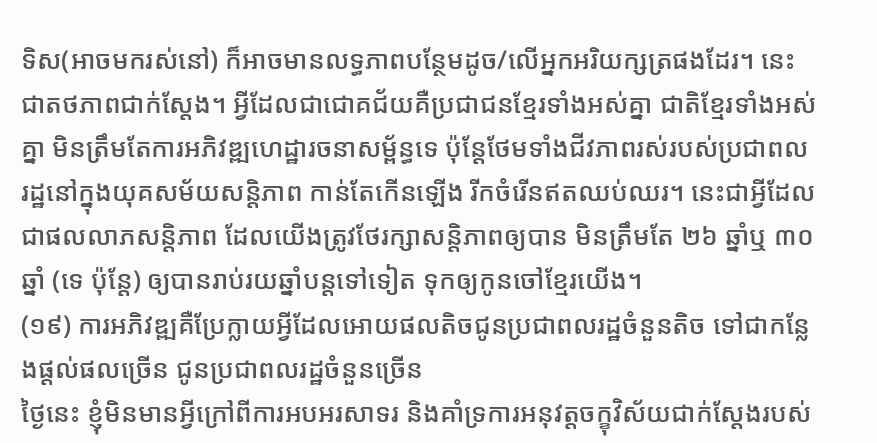ទិស(អាចមករស់នៅ) ក៏អាចមានលទ្ធភាពបន្ថែមដូច/លើអ្នកអរិយក្សត្រផងដែរ។ នេះជាតថភាពជាក់ស្ដែង។ អ្វីដែលជាជោគជ័យគឺប្រជាជនខ្មែរទាំងអស់គ្នា ជាតិខ្មែរទាំងអស់គ្នា មិនត្រឹមតែការអភិវឌ្ឍហេដ្ឋារចនាសម្ព័ន្ធទេ ប៉ុន្ដែថែមទាំងជីវភាពរស់របស់ប្រជាពលរដ្ឋនៅក្នុងយុគសម័យសន្ដិភាព កាន់តែកើនឡើង រីកចំរើនឥតឈប់ឈរ។ នេះជាអ្វីដែលជាផលលាភសន្ដិភាព ដែលយើងត្រូវថែរក្សាសន្ដិភាពឲ្យបាន មិនត្រឹមតែ ២៦ ឆ្នាំឬ ៣០ឆ្នាំ (ទេ ប៉ុន្ដែ) ឲ្យបានរាប់រយឆ្នាំបន្ដទៅទៀត ទុកឲ្យកូនចៅខ្មែរយើង។
(១៩) ការអភិវឌ្ឍគឺប្រែក្លាយអ្វីដែលអោយផលតិចជូនប្រជាពលរដ្ឋចំនួនតិច ទៅជាកន្លែងផ្តល់ផលច្រើន ជូនប្រជាពលរដ្ឋចំនួនច្រើន
ថ្ងៃនេះ ខ្ញុំមិនមានអ្វីក្រៅពីការអបអរសាទរ និងគាំទ្រការអនុវត្ដចក្ខុវិស័យជាក់ស្ដែងរបស់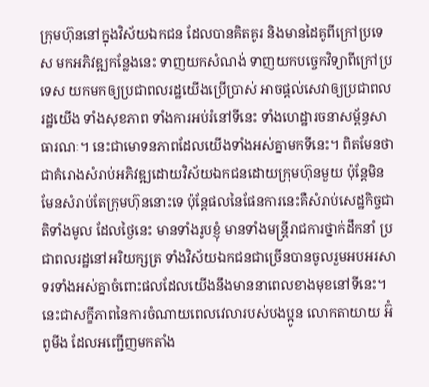ក្រុមហ៊ុននៅក្នុងវិស័យឯកជន ដែលបានគិតគូរ និងមានដៃគូពីក្រៅប្រទេស មកអភិវឌ្ឍកន្លែងនេះ ទាញយកសំណង់ ទាញយកបច្ចេកវិទ្យាពីក្រៅប្រទេស យកមកឲ្យប្រជាពលរដ្ឋយើងប្រើប្រាស់ អាចផ្ដល់សេវាឲ្យប្រជាពលរដ្ឋយើង ទាំងសុខភាព ទាំងការអប់រំនៅទីនេះ ទាំងហេដ្ឋារចនាសម្ព័ន្ធសាធារណៈ។ នេះជាមោទនភាពដែលយើងទាំងអស់គ្នាមកទីនេះ។ ពិតមែនថាជាគំរោងសំរាប់អភិវឌ្ឍដោយវិស័យឯកជនដោយក្រុមហ៊ុនមួយ ប៉ុន្ដែមិនមែនសំរាប់តែក្រុមហ៊ុននោះទេ ប៉ុន្តែផលនៃផែនការនេះគឺសំរាប់សេដ្ឋកិច្ចជាតិទាំងមូល ដែលថ្ងៃនេះ មានទាំងរូបខ្ញុំ មានទាំងមន្ដ្រីរាជការថ្នាក់ដឹកនាំ ប្រជាពលរដ្ឋនៅអរិយក្សត្រ ទាំងវិស័យឯកជនជាច្រើនបានចូលរួមអបអរសាទរទាំងអស់គ្នាចំពោះផលដែលយើងនឹងមាននាពេលខាងមុខនៅទីនេះ។ នេះជាសក្ខីភាពនៃការចំណាយពេលវេលារបស់បងប្អូន លោកតាយាយ អ៊ំ ពូមីង ដែលអញ្ជើញមកតាំង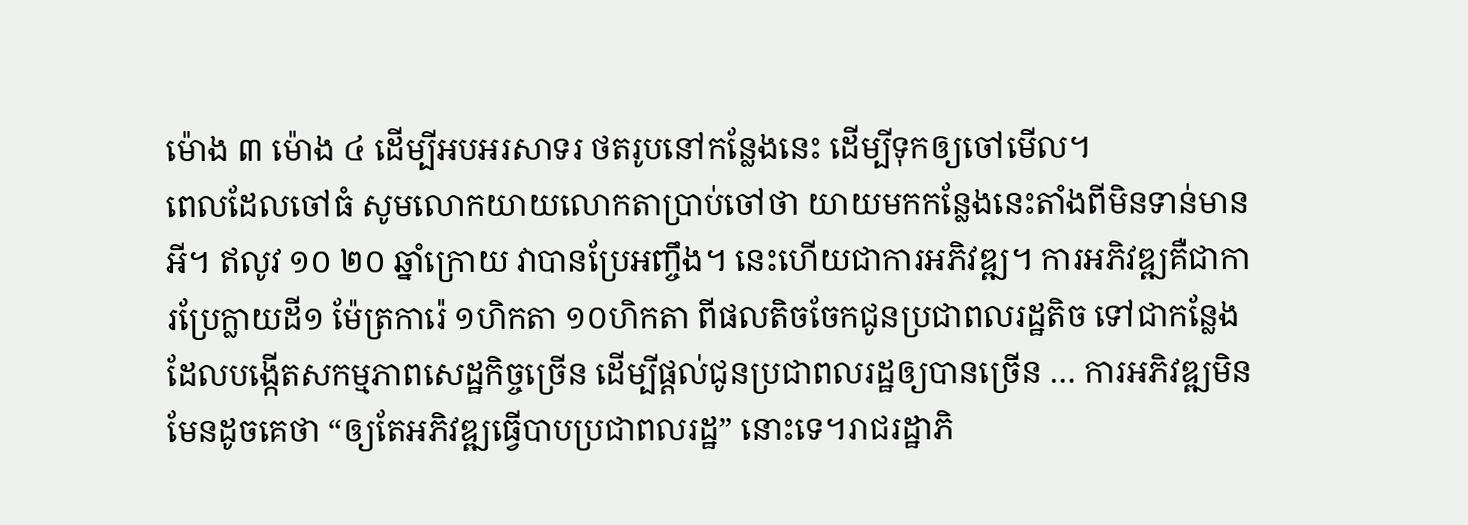ម៉ោង ៣ ម៉ោង ៤ ដើម្បីអបអរសាទរ ថតរូបនៅកន្លែងនេះ ដើម្បីទុកឲ្យចៅមើល។
ពេលដែលចៅធំ សូមលោកយាយលោកតាប្រាប់ចៅថា យាយមកកន្លែងនេះតាំងពីមិនទាន់មានអី។ ឥលូវ ១០ ២០ ឆ្នាំក្រោយ វាបានប្រែអញ្ចឹង។ នេះហើយជាការអភិវឌ្ឍ។ ការអភិវឌ្ឍគឺជាការប្រែក្លាយដី១ ម៉ែត្រការ៉េ ១ហិកតា ១០ហិកតា ពីផលតិចចែកជូនប្រជាពលរដ្ឋតិច ទៅជាកន្លែងដែលបង្កើតសកម្មភាពសេដ្ឋកិច្ចច្រើន ដើម្បីផ្តល់ជូនប្រជាពលរដ្ឋឲ្យបានច្រើន … ការអភិវឌ្ឍមិនមែនដូចគេថា “ឲ្យតែអភិវឌ្ឍធ្វើបាបប្រជាពលរដ្ឋ” នោះទេ។រាជរដ្ឋាភិ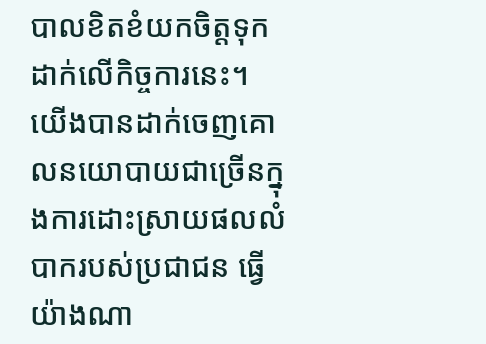បាលខិតខំយកចិត្តទុកដាក់លើកិច្ចការនេះ។ យើងបានដាក់ចេញគោលនយោបាយជាច្រើនក្នុងការដោះស្រាយផលលំបាករបស់ប្រជាជន ធ្វើយ៉ាងណា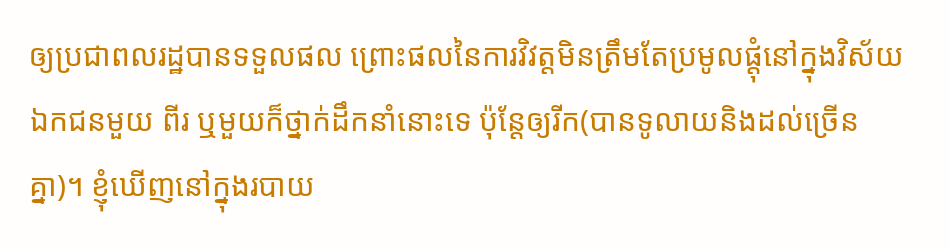ឲ្យប្រជាពលរដ្ឋបានទទួលផល ព្រោះផលនៃការវិវត្តមិនត្រឹមតែប្រមូលផ្តុំនៅក្នុងវិស័យឯកជនមួយ ពីរ ឬមួយក៏ថ្នាក់ដឹកនាំនោះទេ ប៉ុន្តែឲ្យរីក(បានទូលាយនិងដល់ច្រើនគ្នា)។ ខ្ញុំឃើញនៅក្នុងរបាយ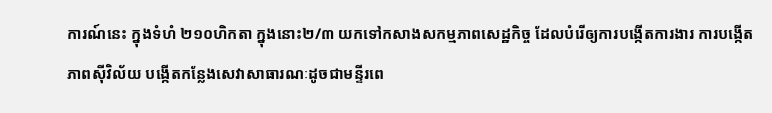ការណ៍នេះ ក្នុងទំហំ ២១០ហិកតា ក្នុងនោះ២/៣ យកទៅកសាងសកម្មភាពសេដ្ឋកិច្ច ដែលបំរើឲ្យការបង្កើតការងារ ការបង្កើតភាពស៊ីវិល័យ បង្កើតកន្លែងសេវាសាធារណៈដូចជាមន្ទីរពេ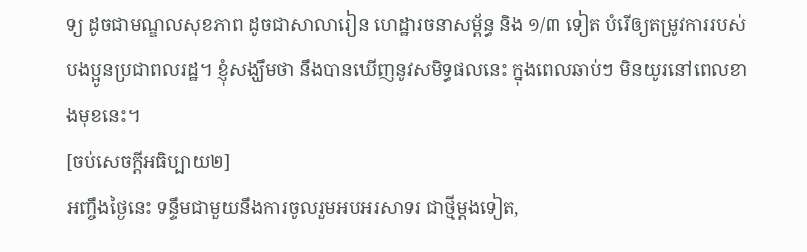ទ្យ ដូចជាមណ្ឌលសុខភាព ដូចជាសាលារៀន ហេដ្ឋារចនាសម្ព័ន្ធ និង ១/៣ ទៀត បំរើឲ្យតម្រូវការរបស់បងប្អូនប្រជាពលរដ្ឋ។ ខ្ញុំសង្ឃឹមថា នឹងបានឃើញនូវសមិទ្ធផលនេះ ក្នុងពេលឆាប់ៗ មិនយូរនៅពេលខាងមុខនេះ។
[ចប់សេចក្តីអធិប្បាយ២]
អញ្ចឹងថ្ងៃនេះ ទន្ទឹមជាមួយនឹងការចូលរួមអបអរសាទរ ជាថ្មីម្ដងទៀត,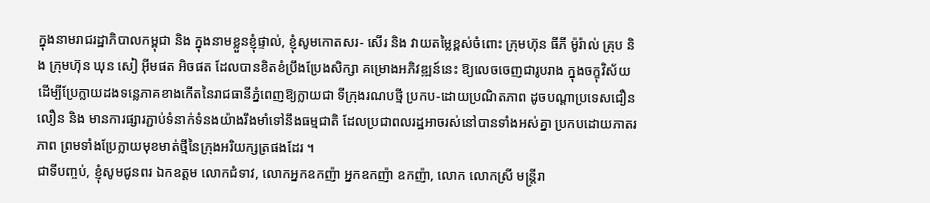ក្នុងនាមរាជរដ្ឋាភិបាលកម្ពុជា និង ក្នុងនាមខ្លួនខ្ញុំផ្ទាល់, ខ្ញុំសូមកោតសរ- សើរ និង វាយតម្លៃខ្ពស់ចំពោះ ក្រុមហ៊ុន ធីភី ម៉ូរ៉ាល់ គ្រុប និង ក្រុមហ៊ុន ឃុន សៀ អ៊ីមផត អិចផត ដែលបានខិតខំប្រឹងប្រែងសិក្សា គម្រោងអភិវឌ្ឍន៍នេះ ឱ្យលេចចេញជារូបរាង ក្នុងចក្ខុវិស័យ ដើម្បីប្រែក្លាយដងទន្លេភាគខាងកើតនៃរាជធានីភ្នំពេញឱ្យក្លាយជា ទីក្រុងរណបថ្មី ប្រកប-ដោយប្រណិតភាព ដូចបណ្តាប្រទេសជឿនលឿន និង មានការផ្សារភ្ជាប់ទំនាក់ទំនងយ៉ាងរឹងមាំទៅនឹងធម្មជាតិ ដែលប្រជាពលរដ្ឋអាចរស់នៅបានទាំងអស់គ្នា ប្រកបដោយភាតរភាព ព្រមទាំងប្រែក្លាយមុខមាត់ថ្មីនៃក្រុងអរិយក្សត្រផងដែរ ។
ជាទីបញ្ចប់, ខ្ញុំសូមជូនពរ ឯកឧត្ដម លោកជំទាវ, លោកអ្នកឧកញ៉ា អ្នកឧកញ៉ា ឧកញ៉ា, លោក លោកស្រី មន្ត្រីរា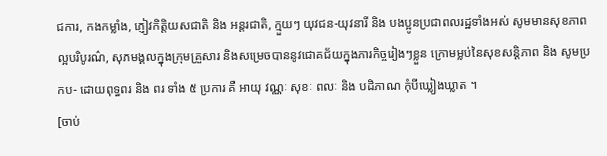ជការ, កងកម្លាំង, ភ្ញៀវកិត្តិយសជាតិ និង អន្តរជាតិ, ក្មួយៗ យុវជន-យុវនារី និង បងប្អូនប្រជាពលរដ្ឋទាំងអស់ សូមមានសុខភាពល្អបរិបូរណ៌, សុភមង្គលក្នុងក្រុមគ្រួសារ និងសម្រេចបាននូវជោគជ័យក្នុងភារកិច្ចរៀងៗខ្លួន ក្រោមម្លប់នៃសុខសន្តិភាព និង សូមប្រកប- ដោយពុទ្ធពរ និង ពរ ទាំង ៥ ប្រការ គឺ អាយុ វណ្ណៈ សុខៈ ពលៈ និង បដិភាណ កុំបីឃ្លៀងឃ្លាត ។
[ចាប់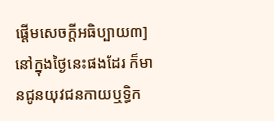ផ្តើមសេចក្តីអធិប្បាយ៣]
នៅក្នុងថ្ងៃនេះផងដែរ ក៏មានជូនយុវជនកាយឬទ្ធិក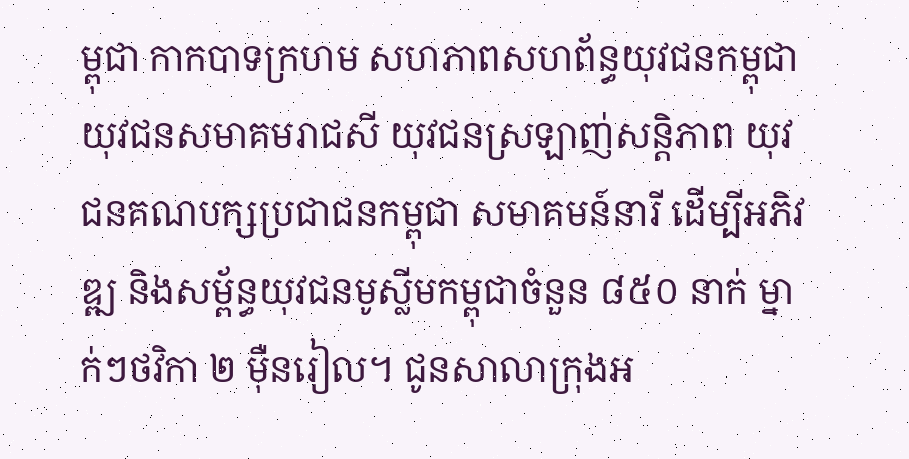ម្ពុជា កាកបាទក្រហម សហភាពសហព័ន្ធយុវជនកម្ពុជា យុវជនសមាគមរាជសី យុវជនស្រឡាញ់សន្តិភាព យុវជនគណបក្សប្រជាជនកម្ពុជា សមាគមន៍នារី ដើម្បីអភិវឌ្ឍ និងសម្ព័ន្ធយុវជនមូស្លីមកម្ពុជាចំនួន ៨៥០ នាក់ ម្នាក់ៗថវិកា ២ ម៉ឺនរៀល។ ជូនសាលាក្រុងអ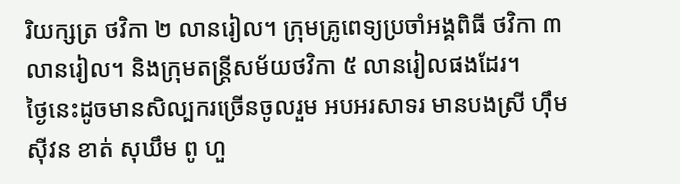រិយក្សត្រ ថវិកា ២ លានរៀល។ ក្រុមគ្រូពេទ្យប្រចាំអង្គពិធី ថវិកា ៣ លានរៀល។ និងក្រុមតន្ត្រីសម័យថវិកា ៥ លានរៀលផងដែរ។
ថ្ងៃនេះដូចមានសិល្បករច្រើនចូលរួម អបអរសាទរ មានបងស្រី ហ៊ឹម ស៊ីវន ខាត់ សុឃឹម ពូ ហួ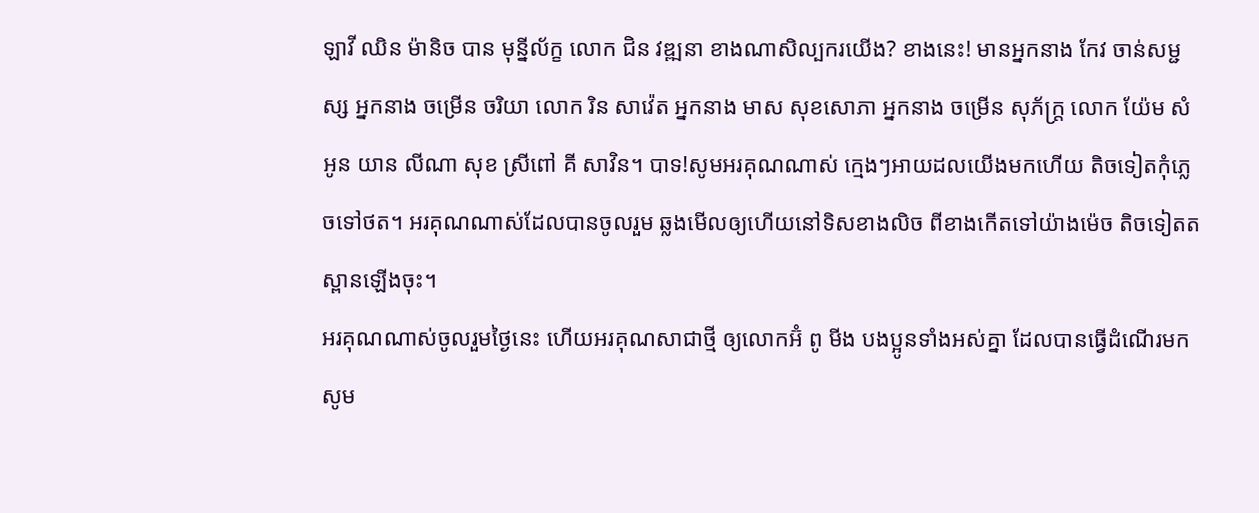ឡាវី ឈិន ម៉ានិច បាន មុនី្នល័ក្ខ លោក ជិន វឌ្ឍនា ខាងណាសិល្បករយើង? ខាងនេះ! មានអ្នកនាង កែវ ចាន់សម្ជស្ស អ្នកនាង ចម្រើន ចរិយា លោក រិន សាវ៉េត អ្នកនាង មាស សុខសោភា អ្នកនាង ចម្រើន សុភ័ក្ត្រ លោក យ៉ែម សំអូន យាន លីណា សុខ ស្រីពៅ គី សាវិន។ បាទ!សូមអរគុណណាស់ ក្មេងៗអាយដលយើងមកហើយ តិចទៀតកុំភ្លេចទៅថត។ អរគុណណាស់ដែលបានចូលរួម ឆ្លងមើលឲ្យហើយនៅទិសខាងលិច ពីខាងកើតទៅយ៉ាងម៉េច តិចទៀតតស្ពានឡើងចុះ។
អរគុណណាស់ចូលរួមថ្ងៃនេះ ហើយអរគុណសាជាថ្មី ឲ្យលោកអ៊ំ ពូ មីង បងប្អូនទាំងអស់គ្នា ដែលបានធ្វើដំណើរមក សូម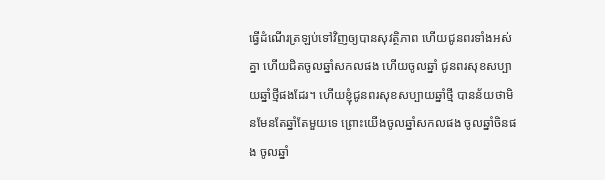ធ្វើដំណើរត្រឡប់ទៅវិញឲ្យបានសុវត្ថិភាព ហើយជូនពរទាំងអស់គ្នា ហើយជិតចូលឆ្នាំសកលផង ហើយចូលឆ្នាំ ជូនពរសុខសប្បាយឆ្នាំថ្មីផងដែរ។ ហើយខ្ញុំជូនពរសុខសប្បាយឆ្នាំថ្មី បានន័យថាមិនមែនតែឆ្នាំតែមួយទេ ព្រោះយើងចូលឆ្នាំសកលផង ចូលឆ្នាំចិនផង ចូលឆ្នាំ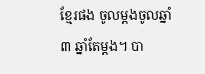ខ្មែរផង ចូលម្តងចូលឆ្នាំ ៣ ឆ្នាំតែម្តង។ បា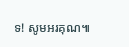ទ! សូមអរគុណ៕